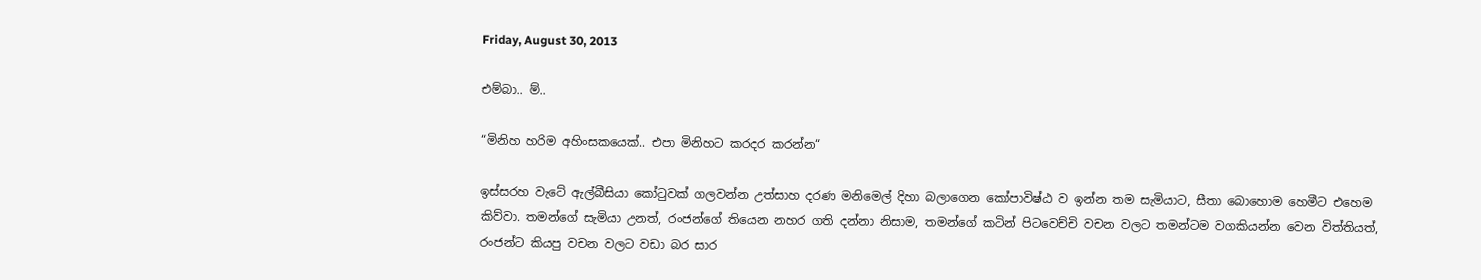Friday, August 30, 2013

එම්බා.. ම්..

“මිනිහ හරිම අහිංසකයෙක්.. එපා මිනිහට කරදර කරන්න“

ඉස්සරහ වැටේ ඇල්බීසියා කෝටුවක් ගලවන්න උත්සාහ දරණ මනිමෙල් දිහා බලාගෙන කෝපාවිෂ්ඨ ව ඉන්න තම සැමියාට, සීතා බොහොම හෙමීට එහෙම කිව්වා. තමන්ගේ සැමියා උනත්, රංජන්ගේ තියෙන නහර ගති දන්නා නිසාම, තමන්ගේ කටින් පිටවෙච්චි වචන වලට තමන්ටම වගකියන්න වෙන විත්තියත්, රංජන්ට කියපු වචන වලට වඩා බර සාර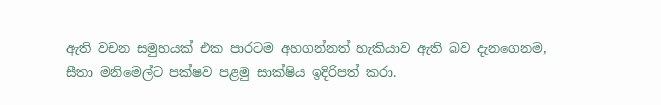ඇති වචන සමුහයක් එක පාරටම අහගන්නත් හැකියාව ඇති බව දැනගෙනම, සීතා මනිමෙල්ට පක්ෂව පළමු සාක්ෂිය ඉදිරිපත් කරා.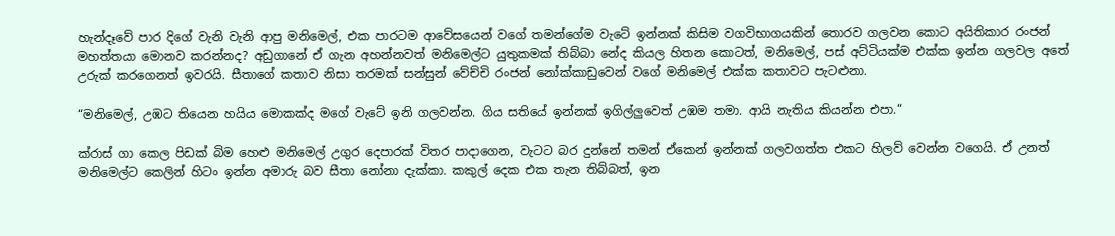හැන්දෑවේ පාර දිගේ වැනි වැනි ආපු මනිමෙල්, එක පාරටම ආවේසයෙන් වගේ තමන්ගේම වැටේ ඉන්නක් කිසිම වගවිභාගයකින් තොරව ගලවන කොට අයිතිකාර රංජන් මහත්තයා මොනව කරන්නද? අඩුගානේ ඒ ගැන අහන්නවත් මනිමෙල්ට යුතුකමක් තිබ්බා නේද කියල හිතන කොටත්, මනිමෙල්, පස් අට්ටියක්ම එක්ක ඉන්න ගලවල අතේ උරුක් කරගෙනත් ඉවරයි. සීතාගේ කතාව නිසා තරමක් සන්සුන් වේච්චි රංජන් නෝක්කාඩුවෙන් වගේ මනිමෙල් එක්ක කතාවට පැටළුනා.

“මනිමෙල්, උඹට තියෙන හයිය මොකක්ද මගේ වැටේ ඉනි ගලවන්න. ගිය සතියේ ඉන්නක් ඉගිල්ලුවෙත් උඹම තමා. ආයි නැතිය කියන්න එපා.“

ක්රාස් ගා කෙල පිඩක් බිම හෙළු මනිමෙල් උගුර දෙපාරක් විතර පාදාගෙන, වැටට බර දුන්නේ තමන් ඒකෙන් ඉන්නක් ගලවගත්ත එකට හිලව් වෙන්න වගෙයි. ඒ උනත් මනිමෙල්ට කෙලින් හිටං ඉන්න අමාරු බව සීතා නෝනා දැක්කා. කකුල් දෙක එක තැන තිබ්බත්, ඉන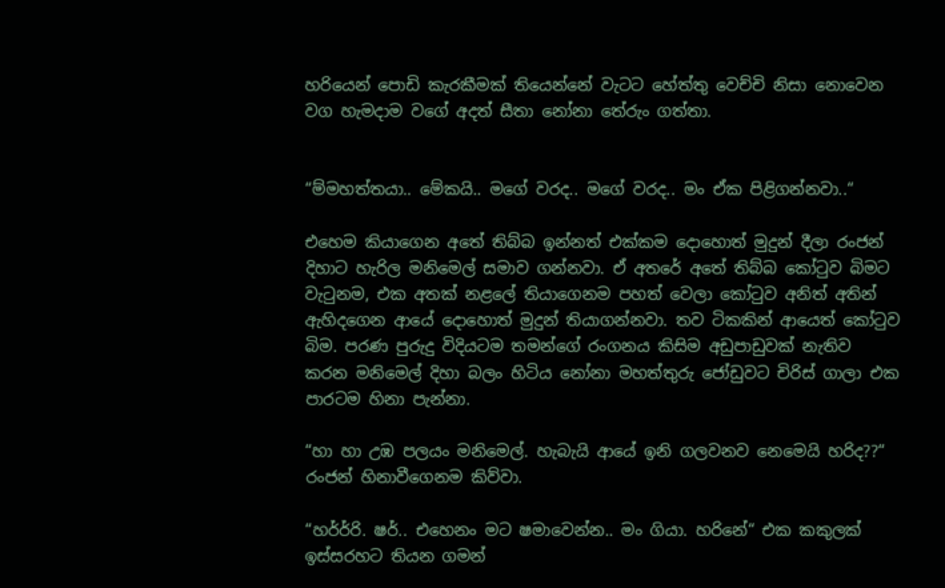හරියෙන් පොඩි කැරකීමක් තියෙන්නේ වැටට හේත්තු වෙච්චි නිසා නොවෙන වග හැමදාම වගේ අදත් සීතා නෝනා තේරුං ගත්තා.


“ම්මහත්තයා.. මේකයි.. මගේ වරද.. මගේ වරද.. මං ඒක පිළිගන්නවා..“

එහෙම කියාගෙන අතේ තිබ්බ ඉන්නත් එක්කම දොහොත් මුදුන් දීලා රංජන් දිහාට හැරිල මනිමෙල් සමාව ගන්නවා. ඒ අතරේ අතේ තිබ්බ කෝටුව බිමට වැටුනම, එක අතක් නළලේ තියාගෙනම පහත් වෙලා කෝටුව අනිත් අතින් ඇහිදගෙන ආයේ දොහොත් මුදුන් තියාගන්නවා. තව ටිකකින් ආයෙත් කෝටුව බිම. පරණ පුරුදු විදියටම තමන්ගේ රංගනය කිසිම අඩුපාඩුවක් නැතිව කරන මනිමෙල් දිහා බලං හිටිය නෝනා මහත්තුරු ජෝඩුවට චිරිස් ගාලා එක පාරටම හිනා පැන්නා.

“හා හා උඹ පලයං මනිමෙල්. හැබැයි ආයේ ඉනි ගලවනව නෙමෙයි හරිද??“ රංජන් හිනාවීගෙනම කිව්වා.

“හර්ර්රි. ෂර්.. එහෙනං මට ෂමාවෙන්න.. මං ගියා. හරිනේ“ එක කකුලක් ඉස්සරහට තියන ගමන්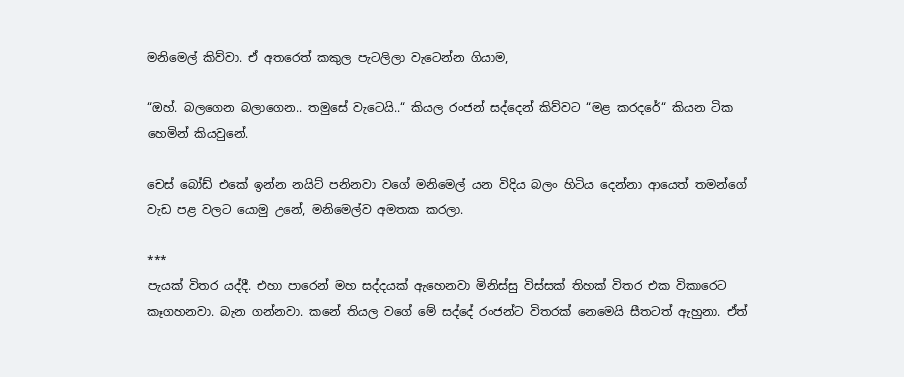මනිමෙල් කිව්වා. ඒ අතරෙත් කකුල පැටලිලා වැටෙන්න ගියාම,

“ඔහ්. බලගෙන බලාගෙන.. තමුසේ වැටෙයි..“ කියල රංජන් සද්දෙන් කිව්වට “මළ කරදරේ“ කියන ටික හෙමින් කියවුනේ.

චෙස් බෝඩ් එකේ ඉන්න නයිට් පනිනවා වගේ මනිමෙල් යන විදිය බලං හිටිය දෙන්නා ආයෙත් තමන්ගේ වැඩ පළ වලට යොමු උනේ, මනිමෙල්ව අමතක කරලා.

***
පැයක් විතර යද්දී. එහා පාරෙන් මහ සද්දයක් ඇහෙනවා මිනිස්සු විස්සක් තිහක් විතර එක විකාරෙට කෑගහනවා. බැන ගන්නවා. කනේ තියල වගේ මේ සද්දේ රංජන්ට විතරක් නෙමෙයි සීතටත් ඇහුනා. ඒත්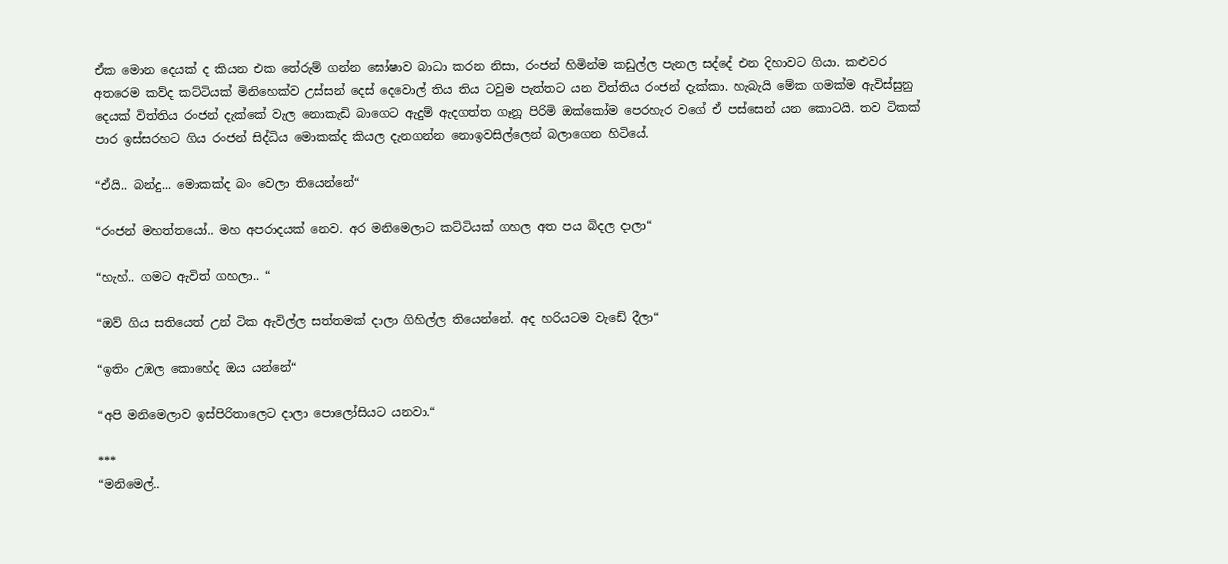ඒක මොන දෙයක් ද කියන එක තේරුම් ගන්න ඝෝෂාව බාධා කරන නිසා, රංජන් හිමින්ම කඩුල්ල පැනල සද්දේ එන දිහාවට ගියා. කළුවර අතරෙම කව්ද කට්ටියක් මිනිහෙක්ව උස්සන් දෙස් දෙවොල් තිය තිය ටවුම පැත්තට යන විත්තිය රංජන් දැක්කා. හැබැයි මේක ගමක්ම ඇවිස්සුනු දෙයක් විත්තිය රංජන් දැක්කේ වැල නොකැඩි බාගෙට ඇදුම් ඇදගත්ත ගෑනූ පිරිමි ඔක්කෝම පෙරහැර වගේ ඒ පස්සෙන් යන කොටයි. තව ටිකක් පාර ඉස්සරහට ගිය රංජන් සිද්ධිය මොකක්ද කියල දැනගන්න නොඉවසිල්ලෙන් බලාගෙන හිටියේ.

“ඒයි.. බන්දු... මොකක්ද බං වෙලා තියෙන්නේ“

“රංජන් මහත්තයෝ.. මහ අපරාදයක් නෙව. අර මනිමෙලාට කට්ටියක් ගහල අත පය බිදල දාලා“

“හැහ්.. ගමට ඇවිත් ගහලා.. “

“ඔව් ගිය සතියෙත් උන් ටික ඇවිල්ල සත්තමක් දාලා ගිහිල්ල තියෙන්නේ. අද හරියටම වැඩේ දීලා“

“ඉතිං උඹල කොහේද ඔය යන්නේ“

“අපි මනිමෙලාව ඉස්පිරිතාලෙට දාලා පොලෝසියට යනවා.“

***
“මනිමෙල්..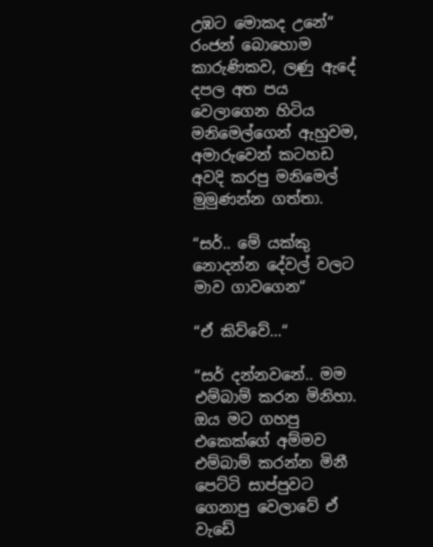උඹට මොකද උනේ“ රංජන් බොහොම කාරුණිකව, ලණු ඇදේ දපල අත පය වෙලාගෙන හිටිය මනිමෙල්ගෙන් ඇහුවම, අමාරුවෙන් කටහඩ අවදි කරපු මනිමෙල් මුමුණන්න ගත්තා.

“සර්.. මේ යක්කු නොදන්න දේවල් වලට මාව ගාවගෙන“

“ඒ කිව්වේ...“

“සර් දන්නවනේ.. මම එම්බාම් කරන මිනිහා. ඔය මට ගහපු එකෙක්ගේ අම්මව එම්බාම් කරන්න මිනී පෙට්ටි සාප්පුවට ගෙනාපු වෙලාවේ ඒ වැඩේ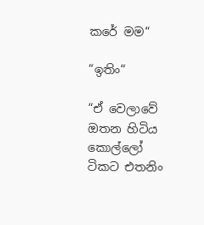කරේ මම“

“ඉතිං“

“ඒ වෙලාවේ ඔතන හිටිය කොල්ලෝ ටිකට එතනිං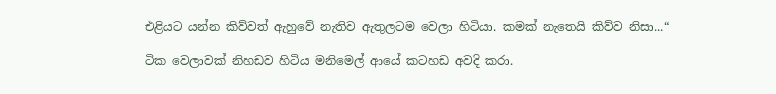එළියට යන්න කිව්වත් ඇහුවේ නැතිව ඇතුලටම වෙලා හිටියා. කමක් නැතෙයි කිව්ව නිසා...“

ටික වෙලාවක් නිහඩව හිටිය මනිමෙල් ආයේ කටහඩ අවදි කරා.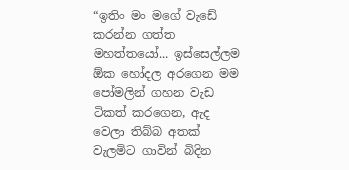“ඉතිං මං මගේ වැඩේ කරන්න ගත්ත මහත්තයෝ... ඉස්සෙල්ලම ඕක හෝදල අරගෙන මම පෝමලින් ගහන වැඩ ටිකත් කරගෙන, ඇද වෙලා තිබ්බ අතක් වැලමිට ගාවින් බිදින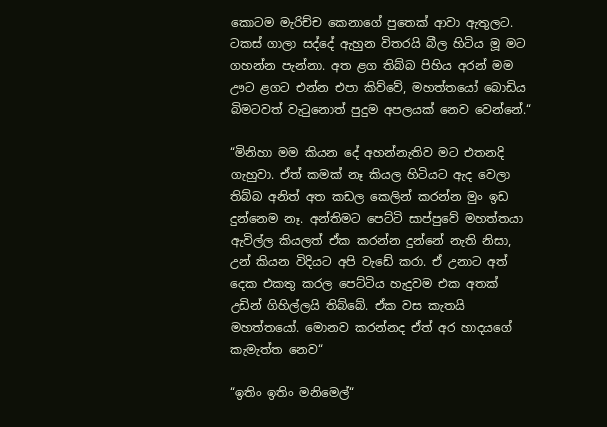කොටම මැරිච්ච කෙනාගේ පුතෙක් ආවා ඇතුලට. ටකස් ගාලා සද්දේ ඇහුන විතරයි බීල හිටිය මූ මට ගහන්න පැන්නා. අත ළග තිබ්බ පිහිය අරන් මම ඌට ළගට එන්න එපා කිව්වේ, මහත්තයෝ බොඩිය බිමටවත් වැටුනොත් පුදුම අපලයක් නෙව වෙන්නේ.“

“මිනිහා මම කියන දේ අහන්නැතිව මට එතනදි ගැහුවා. ඒත් කමක් නෑ කියල හිටියට ඇද වෙලා තිබ්බ අනිත් අත කඩල කෙලින් කරන්න මුං ඉඩ දුන්නෙම නෑ. අන්තිමට පෙට්ටි සාප්පුවේ මහත්තයා ඇවිල්ල කියලත් ඒක කරන්න දුන්නේ නැති නිසා, උන් කියන විදියට අපි වැඩේ කරා. ඒ උනාට අත් දෙක එකතු කරල පෙට්ටිය හැදුවම එක අතක් උඩින් ගිහිල්ලයි තිබ්බේ. ඒක වස කැතයි මහත්තයෝ. මොනව කරන්නද ඒත් අර හාදයගේ කැමැත්ත නෙව“

“ඉතිං ඉතිං මනිමෙල්“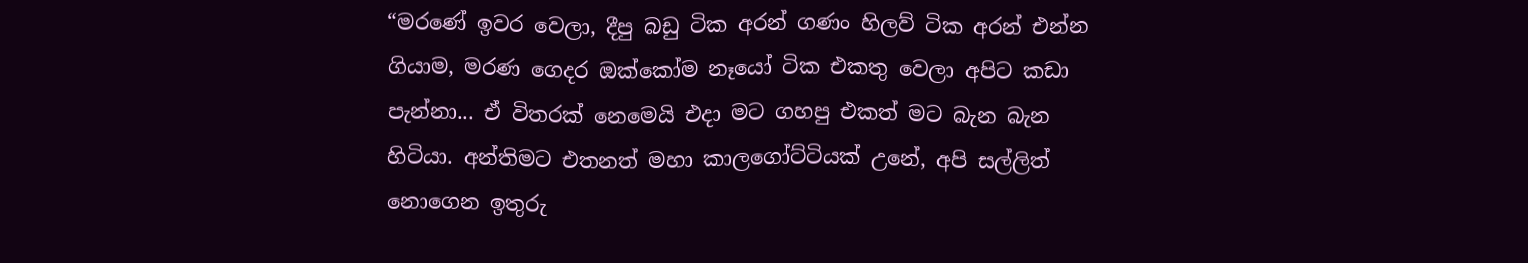“මරණේ ඉවර වෙලා, දීපු බඩු ටික අරන් ගණං හිලව් ටික අරන් එන්න ගියාම, මරණ ගෙදර ඔක්කෝම නෑයෝ ටික එකතු වෙලා අපිට කඩා පැන්නා... ඒ විතරක් නෙමෙයි එදා මට ගහපු එකත් මට බැන බැන හිටියා. අන්තිමට එතනත් මහා කාලගෝට්ටියක් උනේ, අපි සල්ලිත් නොගෙන ඉතුරු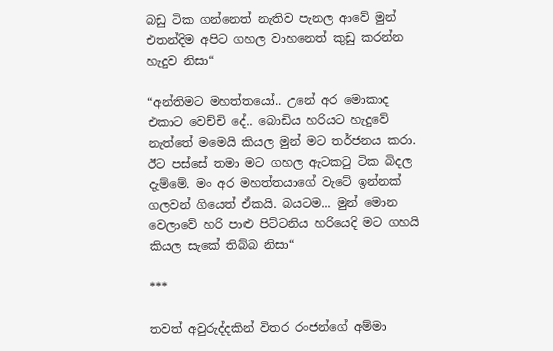බඩු ටික ගන්නෙත් නැතිව පැනල ආවේ මුන් එතන්දිම අපිට ගහල වාහනෙත් කුඩු කරන්න හැදුව නිසා“

“අන්තිමට මහත්තයෝ.. උනේ අර මොකාද එකාට වෙච්චි දේ.. බොඩිය හරියට හැදුවේ නැත්තේ මමෙයි කියල මුන් මට තර්ජනය කරා. ඊට පස්සේ තමා මට ගහල ඇටකටු ටික බිදල දැම්මේ. මං අර මහත්තයාගේ වැටේ ඉන්නක් ගලවන් ගියෙත් ඒකයි. බයටම... මුන් මොන වෙලාවේ හරි පාළු පිට්ටනිය හරියෙදි මට ගහයි කියල සැකේ තිබ්බ නිසා“

***

තවත් අවුරුද්දකින් විතර රංජන්ගේ අම්මා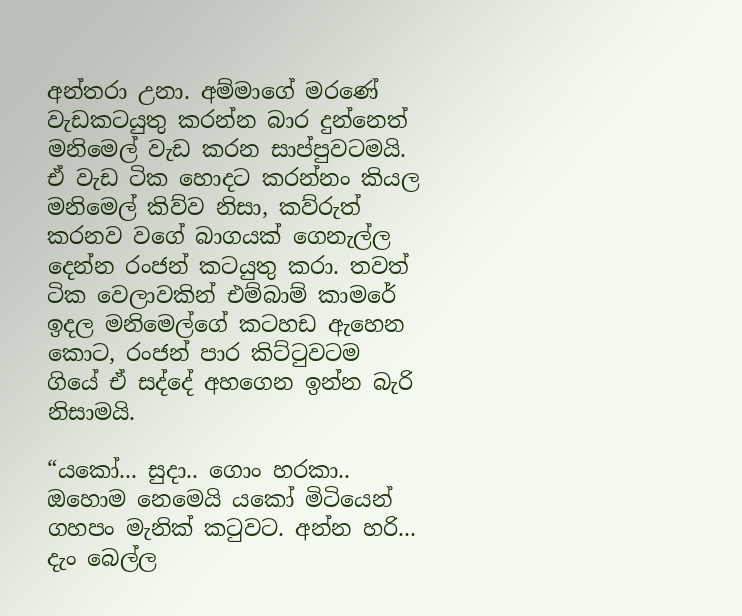අන්තරා උනා. අම්මාගේ මරණේ වැඩකටයුතු කරන්න බාර දුන්නෙත් මනිමෙල් වැඩ කරන සාප්පුවටමයි. ඒ වැඩ ටික හොදට කරන්නං කියල මනිමෙල් කිව්ව නිසා, කව්රුත් කරනව වගේ බාගයක් ගෙනැල්ල දෙන්න රංජන් කටයුතු කරා. තවත් ටික වෙලාවකින් එම්බාම් කාමරේ ඉදල මනිමෙල්ගේ කටහඩ ඇහෙන කොට, රංජන් පාර කිට්ටුවටම ගියේ ඒ සද්දේ අහගෙන ඉන්න බැරි නිසාමයි.

“යකෝ... සුදා.. ගොං හරකා.. ඔහොම නෙමෙයි යකෝ මිටියෙන් ගහපං මැනික් කටුවට. අන්න හරි... දැං බෙල්ල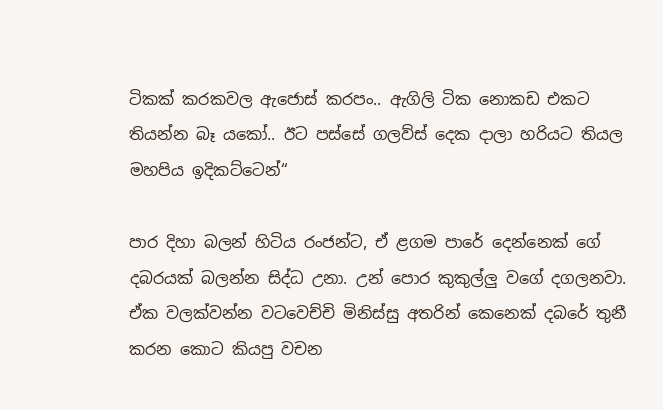ටිකක් කරකවල ඇජොස් කරපං.. ඇගිලි ටික නොකඩ එකට තියන්න බෑ යකෝ.. ඊට පස්සේ ගලව්ස් දෙක දාලා හරියට තියල මහපිය ඉදිකට්ටෙන්“

පාර දිහා බලන් හිටිය රංජන්ට, ඒ ළගම පාරේ දෙන්නෙක් ගේ දබරයක් බලන්න සිද්ධ උනා. උන් පොර කුකුල්ලු වගේ දගලනවා. ඒක වලක්වන්න වටවෙච්චි මිනිස්සු අතරින් කෙනෙක් දබරේ තුනී කරන කොට කියපු වචන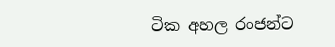ටික අහල රංජන්ට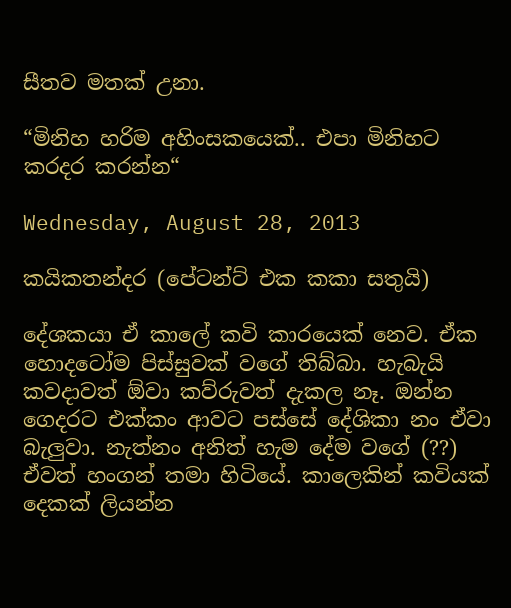සීතව මතක් උනා.

“මිනිහ හරිම අහිංසකයෙක්.. එපා මිනිහට කරදර කරන්න“

Wednesday, August 28, 2013

කයිකතන්දර (පේටන්ට් එක කකා සතුයි)

දේශකයා ඒ කාලේ කවි කාරයෙක් නෙව. ඒක හොදටෝම පිස්සුවක් වගේ තිබ්බා. හැබැයි කවදාවත් ඕවා කව්රුවත් දැකල නෑ. ඔන්න ගෙදරට එක්කං ආවට පස්සේ දේශිකා නං ඒවා බැලුවා. නැත්නං අනිත් හැම දේම වගේ (??) ඒවත් හංගන් තමා හිටියේ. කාලෙකින් කවියක් දෙකක් ලියන්න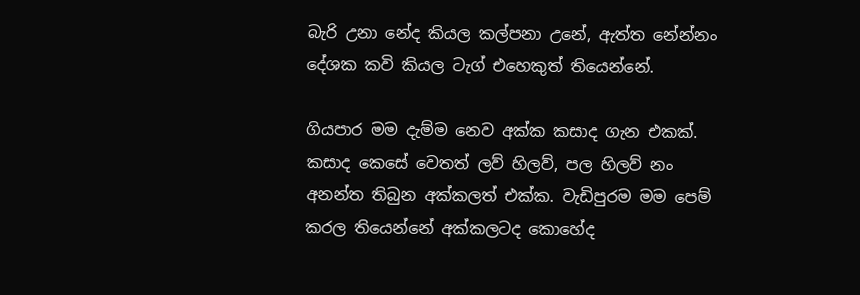බැරි උනා නේද කියල කල්පනා උනේ, ඇත්ත නේන්නං දේශක කවි කියල ටැග් එහෙකුත් තියෙන්නේ.

ගියපාර මම දැම්ම නෙව අක්ක කසාද ගැන එකක්. කසාද කෙසේ වෙතත් ලව් හිලව්, පල හිලව් නං අනන්ත තිබුන අක්කලත් එක්ක. වැඩිපුරම මම පෙම් කරල තියෙන්නේ අක්කලටද කොහේද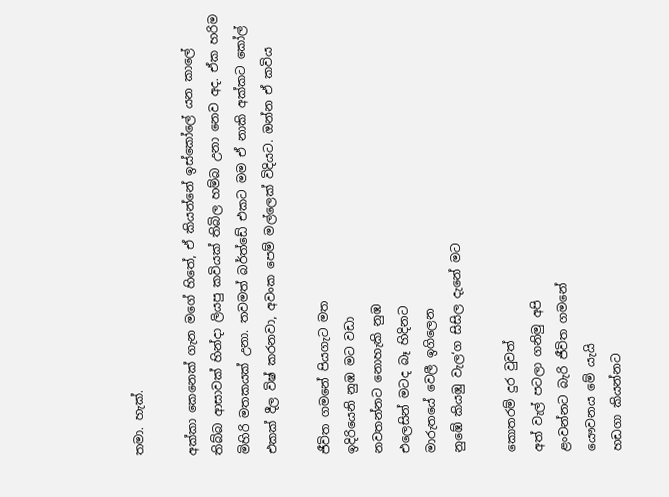තමා. හැක්.

අක්කා කෙනෙක් ගැන මගේ හිතේ, ඒ කියන්නේ ඉස්කෝලේ යන කාලේ තිබ්බ ආසාවක් හින්දා ලියපු කවියක් තිබිල හම්බ උනා නෙව අද. ඒක හරිම මිහිරි මතකයක් උනා. තවමත් බර්ත්ඩේ එකට මම ඒ නාකි අක්කට කෝල් එකක් දීල විෂ් කරනවා, අවංක පෙම් මල්ලෙක් විදියට. ඔන්න ඒ කවිය

ජීවිත ගමනේ පියගැට මත
ඉදිරියෙනි නුඹ මට වඩා
නවතන්නට නොහැකි නුඹ
එලෙසින් මටද බෑ හිදිනට
මාරුතයේ වෙලී ඉගිලෙන
නුඹේ කියඹු වැල‘ග සිසිල දැනේ මට

කොතරම් දුර වුවත්
අත් වැල් පටලා ගනිමු අපි
ළංවන්නට බැරි ජීවිත ගමනේ
යෞවනය මේ යැයි
හඩගා කියන්නට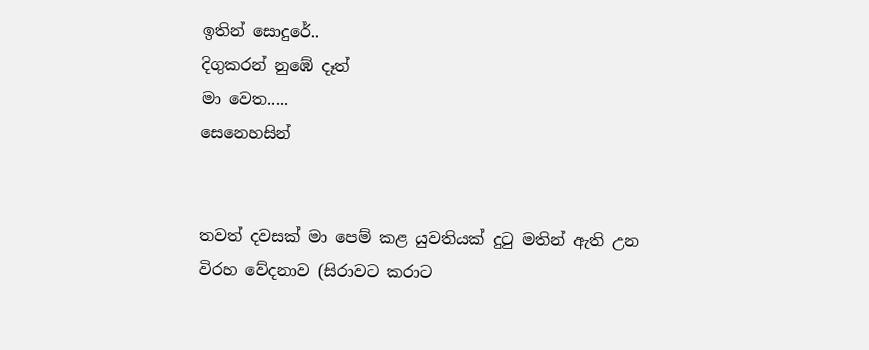ඉතින් සොදුරේ..
දිගුකරන් නුඹේ දෑත්
මා වෙත.....
සෙනෙහසින්


තවත් දවසක් මා පෙම් කළ යුවතියක් දුටු මතින් ඇති උන විරහ වේදනාව (සිරාවට කරාට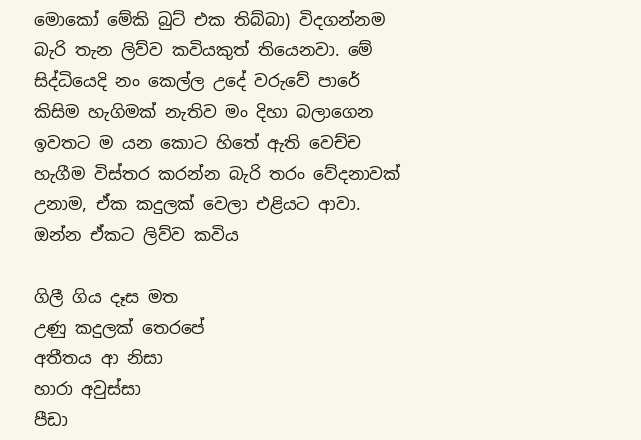මොකෝ මේකි බුට් එක තිබ්බා) විදගන්නම බැරි තැන ලිව්ව කවියකුත් තියෙනවා. මේ සිද්ධියෙදි නං කෙල්ල උදේ වරුවේ පාරේ කිසිම හැගිමක් නැතිව මං දිහා බලාගෙන ඉවතට ම යන කොට හිතේ ඇති වෙච්ච හැගීම විස්තර කරන්න බැරි තරං වේදනාවක් උනාම, ඒක කදුලක් වෙලා එළියට ආවා. ඔන්න ඒකට ලිව්ව කවිය

ගිලී ගිය දෑස මත
උණු කදුලක් තෙරපේ
අතීතය ආ නිසා
හාරා අවුස්සා
පීඩා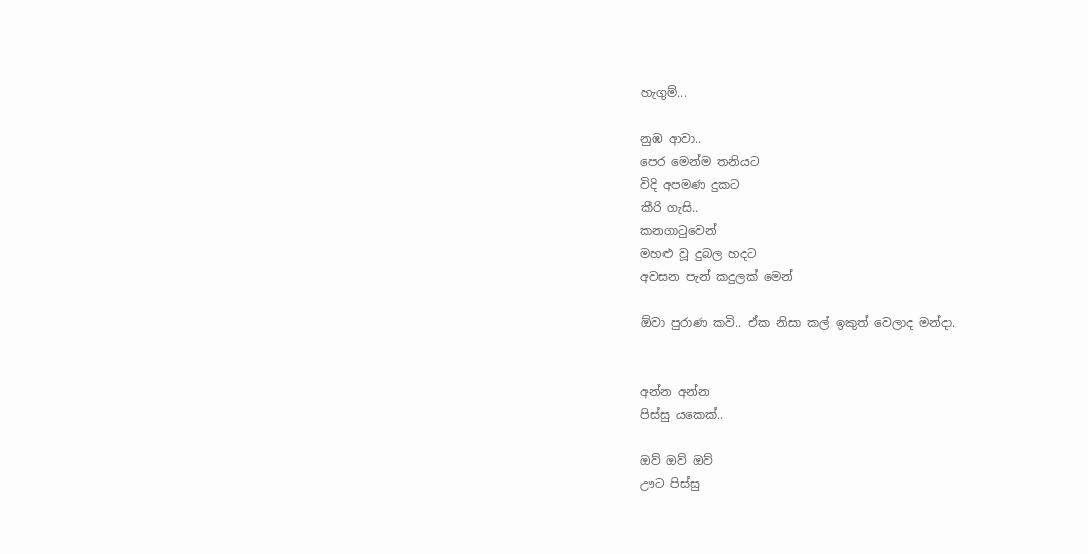හැගුම්...

නුඹ ආවා..
පෙර මෙන්ම තනියට
විදි අපමණ දුකට
කීරි ගැසි..
කනගාටුවෙන්
මහළු වූ දුබල හදට
අවසන පැන් කදුලක් මෙන්

ඕවා පුරාණ කවි.. ඒක නිසා කල් ඉකුත් වෙලාද මන්දා.


අන්න අන්න
පිස්සු යකෙක්..

ඔව් ඔව් ඔව්
ඌට පිස්සු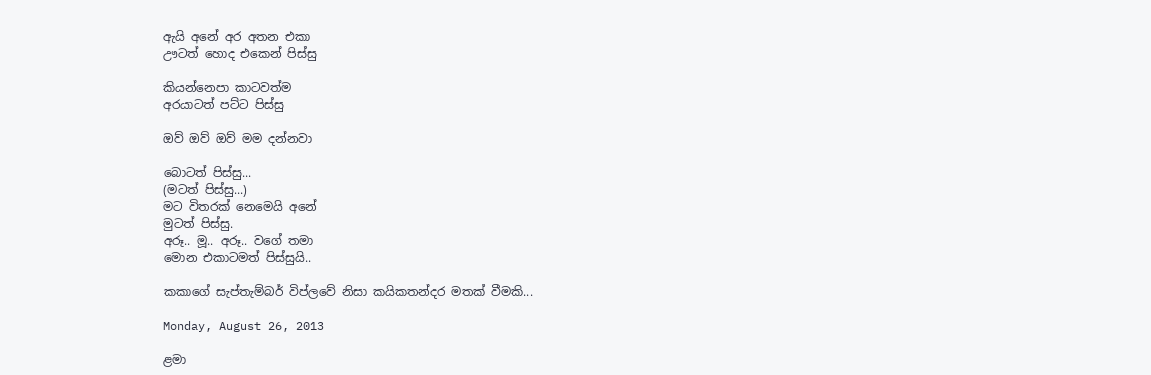ඇයි අනේ අර අතන එකා
ඌටත් හොද එකෙන් පිස්සු

කියන්නෙපා කාටවත්ම
අරයාටත් පට්ට පිස්සු

ඔව් ඔව් ඔව් මම දන්නවා

බොටත් පිස්සු...
(මටත් පිස්සු...)
මට විතරක් නෙමෙයි අනේ
මුටත් පිස්සු.
අරූ.. මූ.. අරූ.. වගේ තමා
මොන එකාටමත් පිස්සුයි..

කකාගේ සැප්තැම්බර් විප්ලවේ නිසා කයිකතන්දර මතක් වීමකි...

Monday, August 26, 2013

ළමා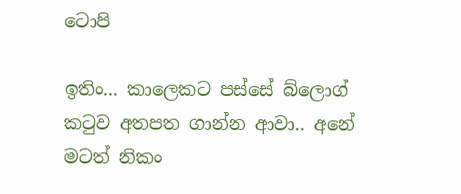ටොපි

ඉතිං... කාලෙකට පස්සේ බ්ලොග් කටුව අතපත ගාන්න ආවා.. අනේ මටත් නිකං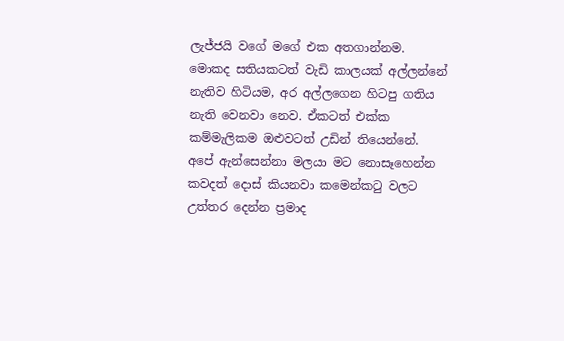ලැජ්ජයි වගේ මගේ එක අතගාන්නම. මොකද සතියකටත් වැඩි කාලයක් අල්ලන්නේ නැතිව හිටියම, අර අල්ලගෙන හිටපු ගතිය නැති වෙනවා නෙව. ඒකටත් එක්ක කම්මැලිකම ඔළුවටත් උඩින් තියෙන්නේ. අපේ ඇන්සෙන්නා මලයා මට නොසෑහෙන්න කවදත් දොස් කියනවා කමෙන්කටු වලට උත්තර දෙන්න ප්‍රමාද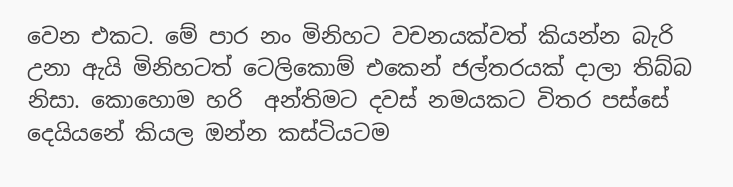වෙන එකට. මේ පාර නං මිනිහට වචනයක්වත් කියන්න බැරි උනා ඇයි මිනිහටත් ටෙලිකොම් එකෙන් ජල්තරයක් දාලා තිබ්බ නිසා. කොහොම හරි  අන්තිමට දවස් නමයකට විතර පස්සේ දෙයියනේ කියල ඔන්න කස්ටියටම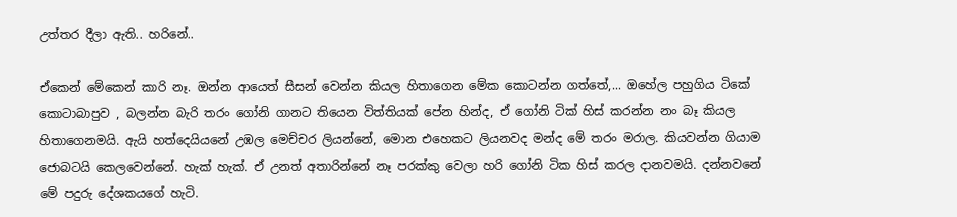උත්තර දීලා ඇති.. හරිනේ..

ඒකෙන් මේකෙන් කාරි නෑ. ඔන්න ආයෙත් සීසන් වෙන්න කියල හිතාගෙන මේක කොටන්න ගත්තේ,... ඔහේල පහුගිය ටිකේ කොටාබාපුව , බලන්න බැරි තරං ගෝනි ගානට තියෙන විත්තියක් පේන හින්ද, ඒ ගෝනි ටික් හිස් කරන්න නං බෑ කියල හිතාගෙනමයි. ඇයි හත්දෙයියනේ උඹල මෙච්චර ලියන්නේ, මොන එහෙකට ලියනවද මන්ද මේ තරං මරාල. කියවන්න ගියාම ජොබටයි කෙලවෙන්නේ. හැක් හැක්. ඒ උනත් අතාරින්නේ නෑ පරක්කු වෙලා හරි ගෝනි ටික හිස් කරල දානවමයි. දන්නවනේ මේ පදුරු දේශකයගේ හැටි.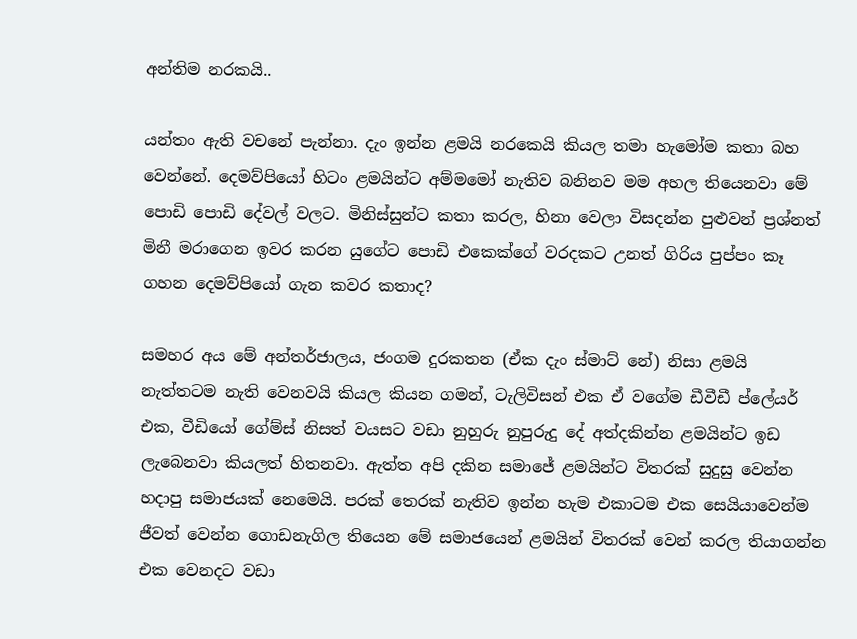අන්තිම නරකයි..

යන්තං ඇති වචනේ පැන්නා. දැං ඉන්න ළමයි නරකෙයි කියල තමා හැමෝම කතා බහ වෙන්නේ. දෙමව්පියෝ හිටං ළමයින්ට අම්මමෝ නැතිව බනිනව මම අහල තියෙනවා මේ පොඩි පොඩි දේවල් වලට. මිනිස්සුන්ට කතා කරල, හිනා වෙලා විසදන්න පුළුවන් ප්‍රශ්නත් මිනී මරාගෙන ඉවර කරන යුගේට පොඩි එකෙක්ගේ වරදකට උනත් ගිරිය පුප්පං කෑ ගහන දෙමව්පියෝ ගැන කවර කතාද?

සමහර අය මේ අන්තර්ජාලය, ජංගම දුරකතන (ඒක දැං ස්මාට් නේ) නිසා ළමයි නැත්තටම නැති වෙනවයි කියල කියන ගමන්, ටැලිවිසන් එක ඒ වගේම ඩීවීඩී ප්ලේයර් එක, වීඩියෝ ගේම්ස් නිසත් වයසට වඩා නුහුරු නුපුරුදු දේ අත්දකින්න ළමයින්ට ඉඩ ලැබෙනවා කියලත් හිතනවා. ඇත්ත අපි දකින සමාජේ ළමයින්ට විතරක් සුදුසු වෙන්න හදාපු සමාජයක් නෙමෙයි. පරක් තෙරක් නැතිව ඉන්න හැම එකාටම එක සෙයියාවෙන්ම ජීවත් වෙන්න ගොඩනැගිල තියෙන මේ සමාජයෙන් ළමයින් විතරක් වෙන් කරල තියාගන්න එක වෙනදට වඩා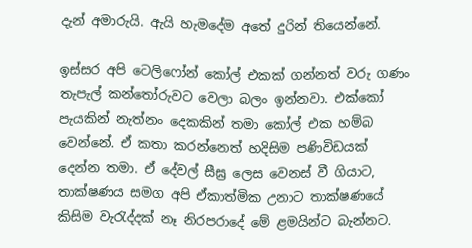දැන් අමාරුයි. ඇයි හැමදේම අතේ දුරින් තියෙන්නේ.

ඉස්සර අපි ටෙලිෆෝන් කෝල් එකක් ගන්නත් වරු ගණං තැපැල් කන්තෝරුවට වෙලා බලං ඉන්නවා. එක්කෝ පැයකින් නැත්නං දෙකකින් තමා කෝල් එක හම්බ වෙන්නේ. ඒ කතා කරන්නෙත් හදිසිම පණිවිඩයක් දෙන්න තමා. ඒ දේවල් සීඝ්‍ර ලෙස වෙනස් වී ගියාට, තාක්ෂණය සමග අපි ඒකාත්මික උනාට තාක්ෂණයේ කිසිම වැරැද්දක් නෑ නිරපරාදේ මේ ළමයින්ට බැන්නට.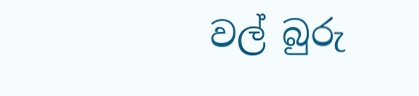වල් බුරු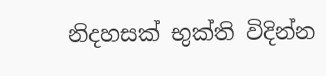නිදහසක් භුක්ති විදින්න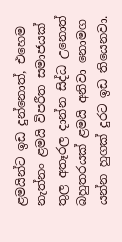ළමයින්ට ඉඩ දුන්නොත්, එහෙම නැත්නං ළමයි විපරීත සමාජයක් තුල අතෑරල දාන්න සිද්ධ උනොත් බහුතරයක් ළමයි අනිවා නොමග යන්න හුගක් දුරට ඉඩ තියෙනවා.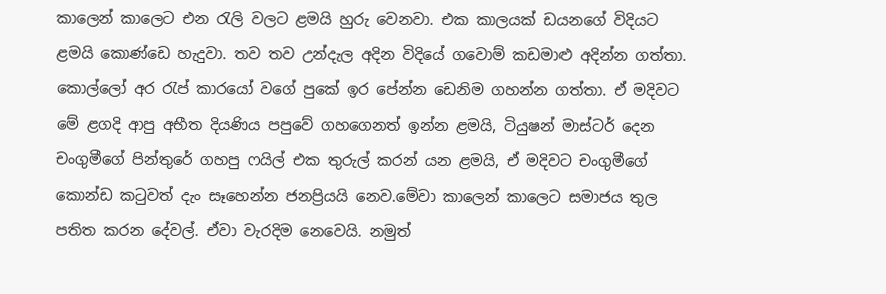කාලෙන් කාලෙට එන රැලි වලට ළමයි හුරු වෙනවා. එක කාලයක් ඩයනගේ විදියට ළමයි කොණ්ඩෙ හැදුවා. තව තව උන්දැල අදින විදියේ ගවොම් කඩමාළු අදින්න ගත්තා. කොල්ලෝ අර රැප් කාරයෝ වගේ පුකේ ඉර පේන්න ඩෙනිම ගහන්න ගත්තා. ඒ මදිවට මේ ළගදි ආපු අභීත දියණිය පපුවේ ගහගෙනත් ඉන්න ළමයි, ටියුෂන් මාස්ටර් දෙන චංගුමීගේ පින්තුරේ ගහපු ෆයිල් එක තුරුල් කරන් යන ළමයි, ඒ මදිවට චංගුමීගේ කොන්ඩ කටුවත් දැං සෑහෙන්න ජනප්‍රියයි නෙව.මේවා කාලෙන් කාලෙට සමාජය තුල පතිත කරන දේවල්. ඒවා වැරදිම නෙවෙයි. නමුත්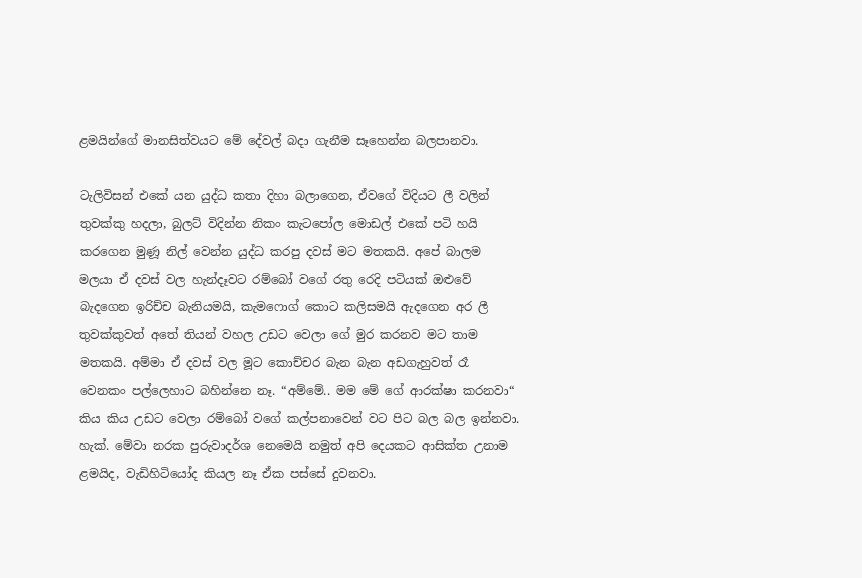ළමයින්ගේ මානසිත්වයට මේ දේවල් බදා ගැනීම සෑහෙන්න බලපානවා.

ටැලිවිසන් එකේ යන යුද්ධ කතා දිහා බලාගෙන, ඒවගේ විදියට ලී වලින් තුවක්කු හදලා, බුලට් විදින්න නිකං කැටපෝල මොඩල් එකේ පටි හයි කරගෙන මුණූ නිල් වෙන්න යුද්ධ කරපු දවස් මට මතකයි. අපේ බාලම මලයා ඒ දවස් වල හැන්දෑවට රම්බෝ වගේ රතු රෙදි පටියක් ඔළුවේ බැදගෙන ඉරිච්ච බැනියමයි, කැමෆොග් කොට කලිසමයි ඇදගෙන අර ලී තුවක්කුවත් අතේ තියන් වහල උඩට වෙලා ගේ මුර කරනව මට තාම මතකයි. අම්මා ඒ දවස් වල මූට කොච්චර බැන බැන අඩගැහුවත් රෑ වෙනකං පල්ලෙහාට බහින්නෙ නෑ. “අම්මේ.. මම මේ ගේ ආරක්ෂා කරනවා“ කිය කිය උඩට වෙලා රම්බෝ වගේ කල්පනාවෙන් වට පිට බල බල ඉන්නවා. හැක්. මේවා නරක පුරුවාදර්ශ නෙමෙයි නමුත් අපි දෙයකට ආසික්ත උනාම ළමයිද, වැඩිහිටියෝද කියල නෑ ඒක පස්සේ දුවනවා.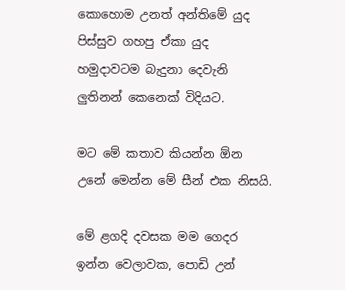කොහොම උනත් අන්තිමේ යුද පිස්සුව ගහපු ඒකා යුද හමුදාවටම බැදුනා දෙවැනි ලුතිනන් කෙනෙක් විදියට.

මට මේ කතාව කියන්න ඕන උනේ මෙන්න මේ සීන් එක නිසයි.

මේ ළගදි දවසක මම ගෙදර ඉන්න වෙලාවක, පොඩි උන්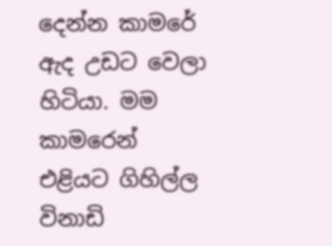දෙන්න කාමරේ ඇද උඩට වෙලා හිටියා. මම කාමරෙන් එළියට ගිහිල්ල විනාඩි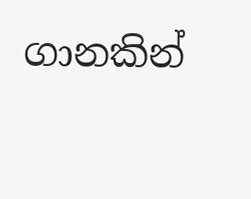ගානකින්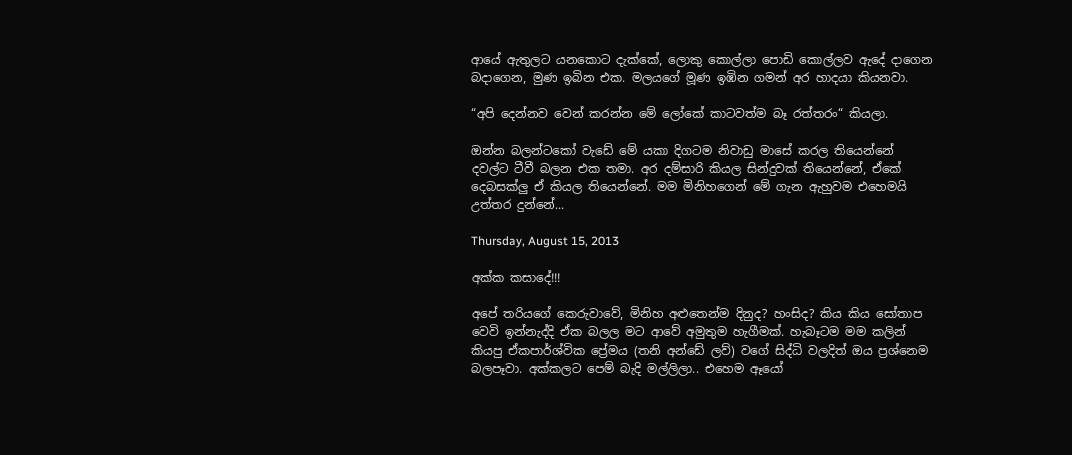ආයේ ඇතුලට යනකොට දැක්කේ, ලොකු කොල්ලා පොඩි කොල්ලව ඇදේ දාගෙන බදාගෙන, මුණ ඉබින එක. මලයගේ මූණ ඉඹින ගමන් අර හාදයා කියනවා.

“අපි දෙන්නව වෙන් කරන්න මේ ලෝකේ කාටවත්ම බෑ රත්තරං“ කියලා.

ඔන්න බලන්ටකෝ වැඩේ මේ යකා දිගටම නිවාඩු මාසේ කරල තියෙන්නේ දවල්ට ටීවී බලන එක තමා. අර දම්සාරි කියල සින්දුවක් තියෙන්නේ, ඒකේ දෙබසක්ලු ඒ කියල තියෙන්නේ. මම මිනිහගෙන් මේ ගැන ඇහුවම එහෙමයි උත්තර දුන්නේ...

Thursday, August 15, 2013

අක්ක කසාදේ!!!

අපේ තරියගේ කෙරුවාවේ, මිනිහ අළුතෙන්ම දිනුද? හංසිද? කිය කිය සෝතාප වෙවි ඉන්නැද්දි ඒක බලල මට ආවේ අමුතුම හැගීමක්. හැබෑටම මම කලින් කියපු ඒකපාර්ශ්වික ප්‍රේමය (තනි අන්ඩේ ලව්) වගේ සිද්ධි වලදිත් ඔය ප්‍රශ්නෙම බලපෑවා. අක්කලට පෙම් බැදි මල්ලිලා.. එහෙම ඈයෝ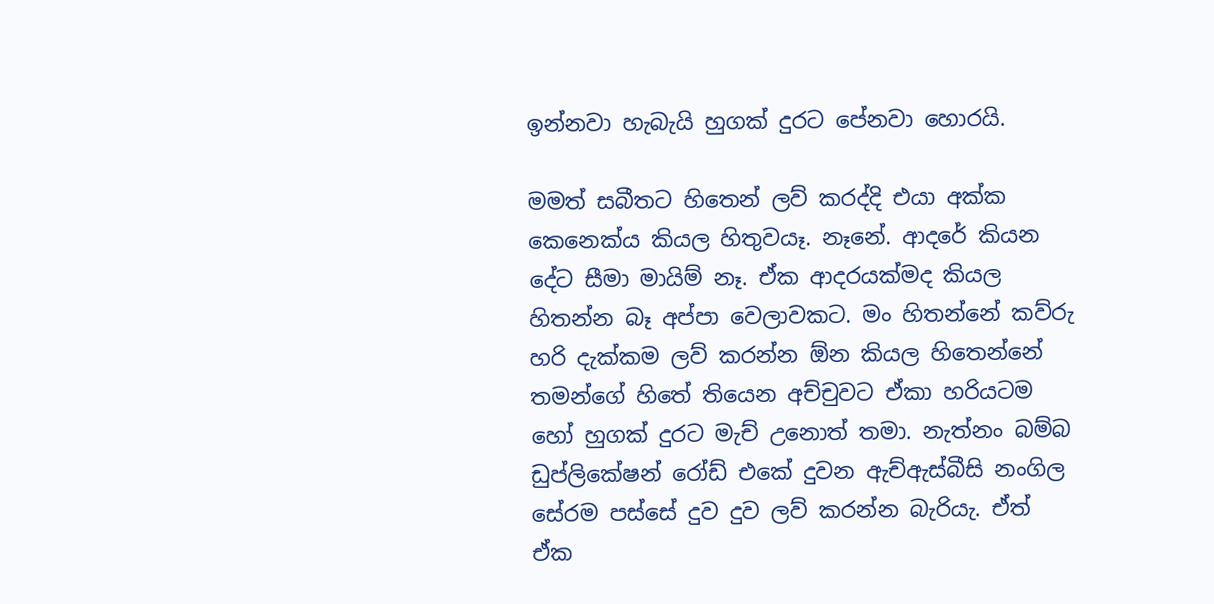ඉන්නවා හැබැයි හුගක් දුරට පේනවා හොරයි.

මමත් සබීතට හිතෙන් ලව් කරද්දි එයා අක්ක කෙනෙක්ය කියල හිතුවයෑ. නෑනේ. ආදරේ කියන දේට සීමා මායිම් නෑ. ඒක ආදරයක්මද කියල හිතන්න බෑ අප්පා වෙලාවකට. මං හිතන්නේ කව්රු හරි දැක්කම ලව් කරන්න ඕන කියල හිතෙන්නේ තමන්ගේ හිතේ තියෙන අච්චුවට ඒකා හරියටම හෝ හුගක් දුරට මැච් උනොත් තමා. නැත්නං බම්බ ඩුප්ලිකේෂන් රෝඩ් එකේ දුවන ඇච්ඇස්බීසි නංගිල සේරම පස්සේ දුව දුව ලව් කරන්න බැරියැ. ඒත් ඒක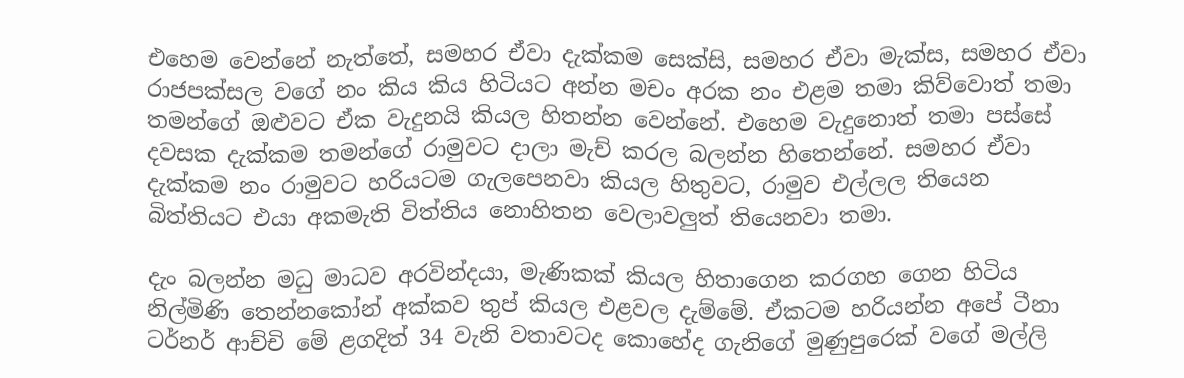එහෙම වෙන්නේ නැත්තේ, සමහර ඒවා දැක්කම සෙක්සි, සමහර ඒවා මැක්ස, සමහර ඒවා රාජපක්සල වගේ නං කිය කිය හිටියට අන්න මචං අරක නං එළම තමා කිව්වොත් තමා තමන්ගේ ඔළුවට ඒක වැදුනයි කියල හිතන්න වෙන්නේ. එහෙම වැදුනොත් තමා පස්සේ දවසක දැක්කම තමන්ගේ රාමුවට දාලා මැච් කරල බලන්න හිතෙන්නේ. සමහර ඒවා දැක්කම නං රාමුවට හරියටම ගැලපෙනවා කියල හිතුවට, රාමුව එල්ලල තියෙන බිත්තියට එයා අකමැති විත්තිය නොහිතන වෙලාවලුත් තියෙනවා තමා.

දැං බලන්න මධු මාධව අරවින්දයා, මැණිකක් කියල හිතාගෙන කරගහ ගෙන හිටිය නිල්මිණි තෙන්නකෝන් අක්කව තුප් කියල එළවල දැම්මේ. ඒකටම හරියන්න අපේ ටීනා ටර්නර් ආච්චි මේ ළගදිත් 34 වැනි වතාවටද කොහේද ගැනිගේ මුණුපුරෙක් වගේ මල්ලි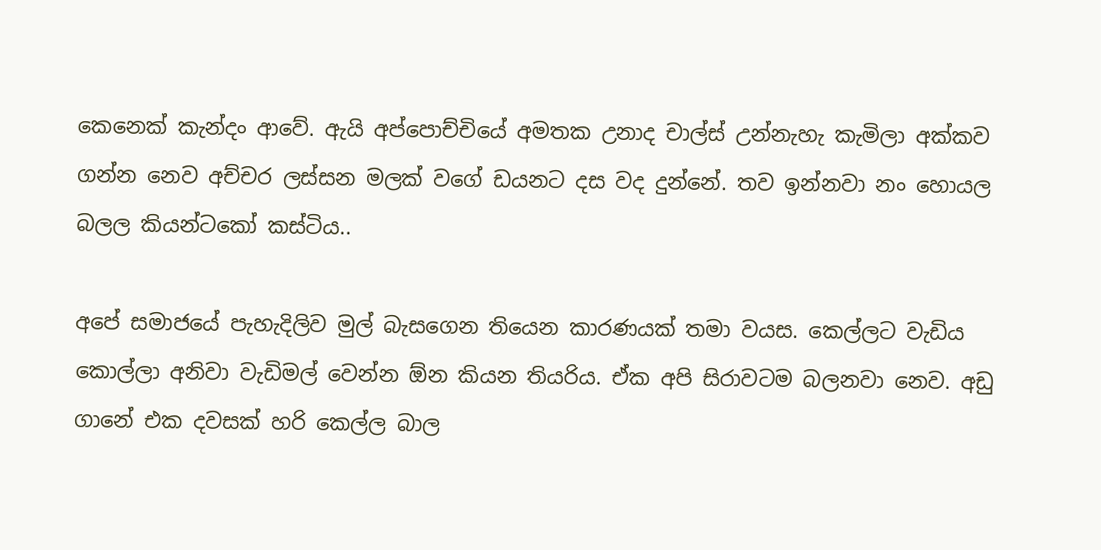කෙනෙක් කැන්දං ආවේ. ඇයි අප්පොච්චියේ අමතක උනාද චාල්ස් උන්නැහැ කැමිලා අක්කව ගන්න නෙව අච්චර ලස්සන මලක් වගේ ඩයනට දස වද දුන්නේ. තව ඉන්නවා නං හොයල බලල කියන්ටකෝ කස්ටිය..

අපේ සමාජයේ පැහැදිලිව මුල් බැසගෙන තියෙන කාරණයක් තමා වයස. කෙල්ලට වැඩිය කොල්ලා අනිවා වැඩිමල් වෙන්න ඕන කියන තියරිය. ඒක අපි සිරාවටම බලනවා නෙව. අඩු ගානේ එක දවසක් හරි කෙල්ල බාල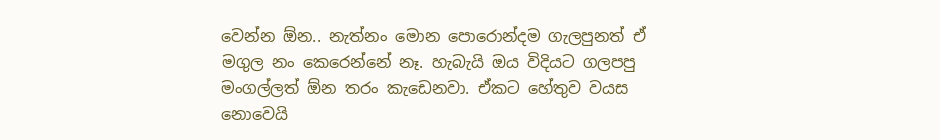වෙන්න ඕන.. නැත්නං මොන පොරොන්දම ගැලපුනත් ඒ මගුල නං කෙරෙන්නේ නෑ. හැබැයි ඔය විදියට ගලපපු මංගල්ලත් ඕන තරං කැඩෙනවා. ඒකට හේතුව වයස නොවෙයි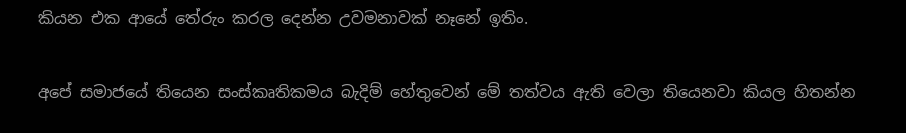කියන එක ආයේ තේරුං කරල දෙන්න උවමනාවක් නෑනේ ඉතිං.

අපේ සමාජයේ තියෙන සංස්කෘතිකමය බැදිම් හේතුවෙන් මේ තත්වය ඇති වෙලා තියෙනවා කියල හිතන්න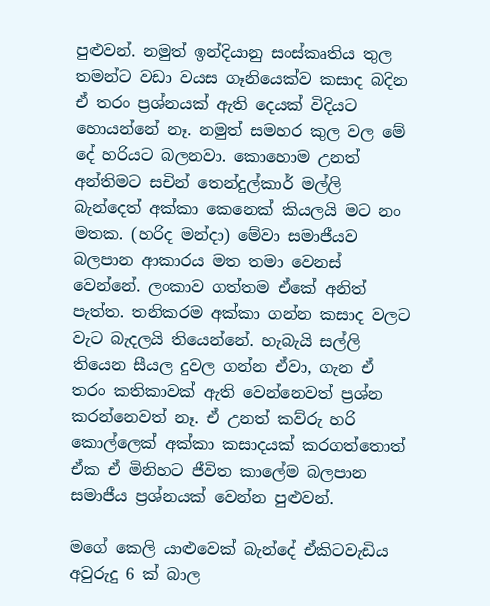පුළුවන්. නමුත් ඉන්දියානු සංස්කෘතිය තුල තමන්ට වඩා වයස ගෑනියෙක්ව කසාද බදින ඒ තරං ප්‍රශ්නයක් ඇති දෙයක් විදියට හොයන්නේ නෑ. නමුත් සමහර කුල වල මේ දේ හරියට බලනවා. කොහොම උනත් අන්තිමට සචින් තෙන්දුල්කාර් මල්ලි බැන්දෙත් අක්කා කෙනෙක් කියලයි මට නං මතක. (හරිද මන්දා) මේවා සමාජීයව බලපාන ආකාරය මත තමා වෙනස් වෙන්නේ. ලංකාව ගත්තම ඒකේ අනිත් පැත්ත. තනිකරම අක්කා ගන්න කසාද වලට වැට බැදලයි තියෙන්නේ. හැබැයි සල්ලි තියෙන සීයල දුවල ගන්න ඒවා, ගැන ඒ තරං කතිකාවක් ඇති වෙන්නෙවත් ප්‍රශ්න කරන්නෙවත් නෑ. ඒ උනත් කව්රු හරි කොල්ලෙක් අක්කා කසාදයක් කරගත්තොත් ඒක ඒ මිනිහට ජීවිත කාලේම බලපාන සමාජීය ප්‍රශ්නයක් වෙන්න පුළුවන්.

මගේ කෙලි යාළුවෙක් බැන්දේ ඒකිටවැඩිය අවුරුදු 6 ක් බාල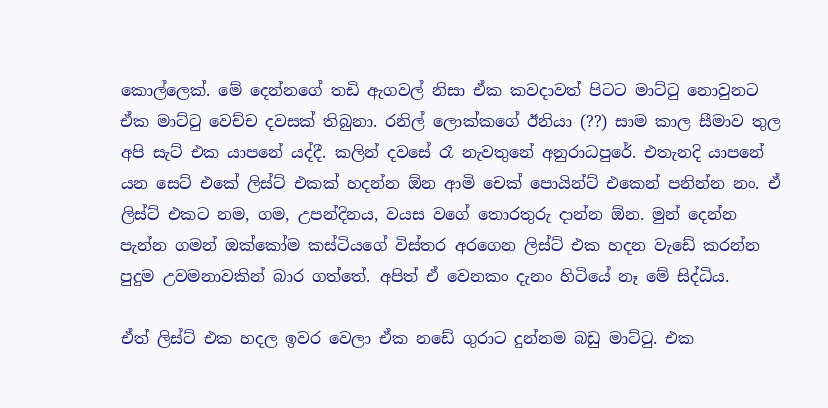කොල්ලෙක්. මේ දෙන්නගේ තඩි ඇගවල් නිසා ඒක කවදාවත් පිටට මාට්ටු නොවුනට ඒක මාට්ටු වෙච්ච දවසක් තිබුනා. රනිල් ලොක්කගේ ඊනියා (??) සාම කාල සීමාව තුල අපි සැට් එක යාපනේ යද්දී. කලින් දවසේ රෑ නැවතුනේ අනුරාධපුරේ. එතැනදි යාපනේ යන සෙට් එකේ ලිස්ට් එකක් හදන්න ඕන ආමි චෙක් පොයින්ට් එකෙන් පනින්න නං. ඒ ලිස්ට් එකට නම, ගම, උපන්දිනය, වයස වගේ තොරතුරු දාන්න ඕන. මුන් දෙන්න පැන්න ගමන් ඔක්කෝම කස්ටියගේ විස්තර අරගෙන ලිස්ට් එක හදන වැඩේ කරන්න පුදුම උවමනාවකින් බාර ගත්තේ. අපිත් ඒ වෙනකං දැනං හිටියේ නෑ මේ සිද්ධිය.

ඒත් ලිස්ට් එක හදල ඉවර වෙලා ඒක නඩේ ගුරාට දුන්නම බඩු මාට්ටු. එක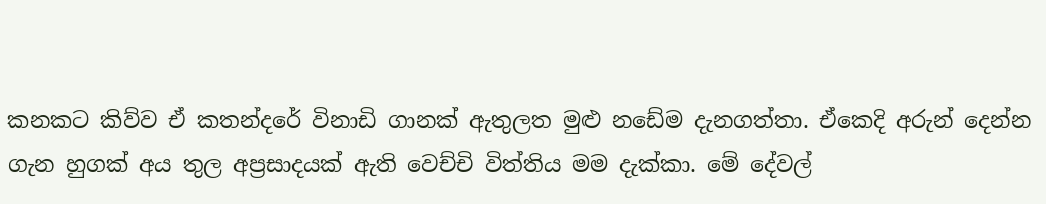කනකට කිව්ව ඒ කතන්දරේ විනාඩි ගානක් ඇතුලත මුළු නඩේම දැනගත්තා. ඒකෙදි අරුන් දෙන්න ගැන හුගක් අය තුල අප්‍රසාදයක් ඇති වෙච්චි විත්තිය මම දැක්කා. මේ දේවල්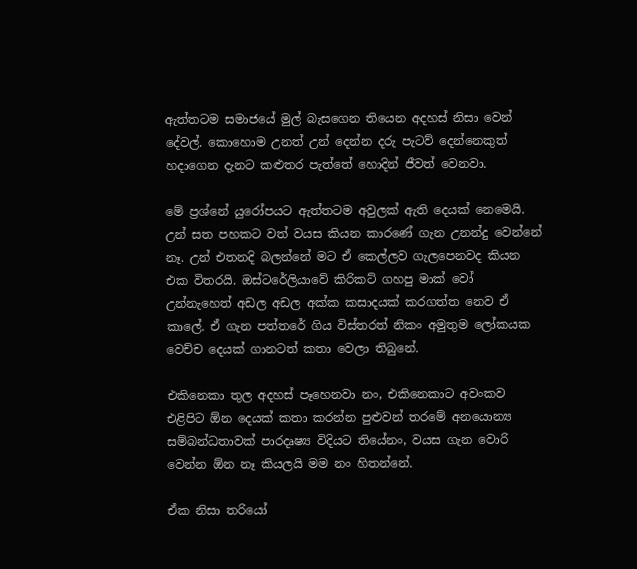ඇත්තටම සමාජයේ මුල් බැසගෙන තියෙන අදහස් නිසා වෙන් දේවල්. කොහොම උනත් උන් දෙන්න දරු පැටව් දෙන්නෙකුත් හදාගෙන දැනට කළුතර පැත්තේ හොදින් ජීවත් වෙනවා.

මේ ප්‍රශ්නේ යුරෝපයට ඇත්තටම අවුලක් ඇති දෙයක් නෙමෙයි. උන් සත පහකට වත් වයස කියන කාරණේ ගැන උනන්දු වෙන්නේ නෑ. උන් එතනදි බලන්නේ මට ඒ කෙල්ලව ගැලපෙනවද කියන එක විතරයි. ඔස්ටරේලියාවේ කිරිකට් ගහපු මාක් වෝ උන්නැහෙත් අඩල අඩල අක්ක කසාදයක් කරගත්ත නෙව ඒ කාලේ. ඒ ගැන පත්තරේ ගිය විස්තරත් නිකං අමුතුම ලෝකයක වෙච්ච දෙයක් ගානටත් කතා වෙලා තිබුනේ.

එකිනෙකා තුල අදහස් පෑහෙනවා නං, එකිනෙකාට අවංකව එළිපිට ඕන දෙයක් කතා කරන්න පුළුවන් තරමේ අනයොන්‍ය සම්බන්ධතාවක් පාරදෘෂ්‍ය විදියට තියේනං, වයස ගැන වොරි වෙන්න ඕන නෑ කියලයි මම නං හිතන්නේ.

ඒක නිසා තරියෝ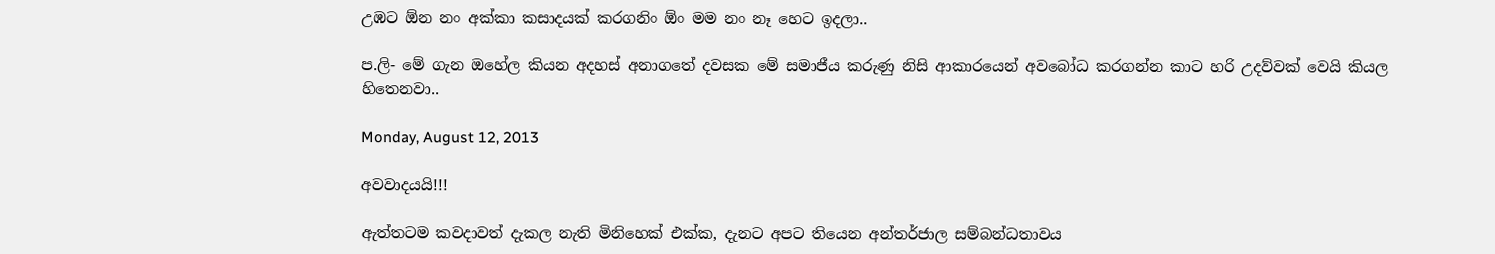උඹට ඕන නං අක්කා කසාදයක් කරගනිං ඕං මම නං නෑ හෙට ඉදලා..

ප.ලි- මේ ගැන ඔහේල කියන අදහස් අනාගතේ දවසක මේ සමාජීය කරුණු නිසි ආකාරයෙන් අවබෝධ කරගන්න කාට හරි උදව්වක් වෙයි කියල හිතෙනවා..

Monday, August 12, 2013

අවවාදයයි!!!

ඇත්තටම කවදාවත් දැකල නැති මිනිහෙක් එක්ක, දැනට අපට තියෙන අන්තර්ජාල සම්බන්ධතාවය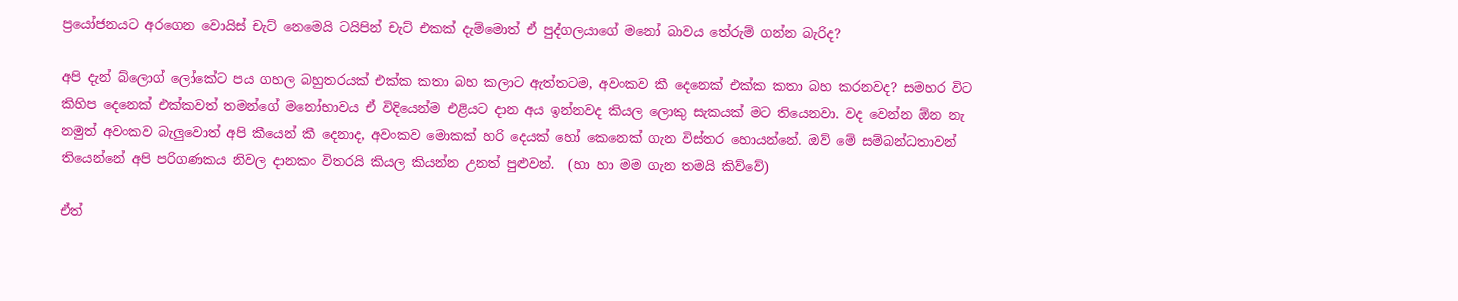ප්‍රයෝජනයට අරගෙන වොයිස් චැට් නෙමෙයි ටයිපින් චැට් එකක් දැම්මොත් ඒ පුද්ගලයාගේ මනෝ බාවය තේරුම් ගන්න බැරිද?

අපි දැන් බ්ලොග් ලෝකේට පය ගහල බහුතරයක් එක්ක කතා බහ කලාට ඇත්තටම, අවංකව කී දෙනෙක් එක්ක කතා බහ කරනවද? සමහර විට කිහිප දෙනෙක් එක්කවත් තමන්ගේ මනෝභාවය ඒ විදියෙන්ම එළියට දාන අය ඉන්නවද කියල ලොකු සැකයක් මට තියෙනවා. වද වෙන්න ඕන නැ නමුත් අවංකව බැලුවොත් අපි කීයෙන් කී දෙනාද, අවංකව මොකක් හරි දෙයක් හෝ කෙනෙක් ගැන විස්තර හොයන්නේ. ඔව් මේ සම්බන්ධතාවන් තියෙන්නේ අපි පරිගණකය නිවල දානකං විතරයි කියල කියන්න උනත් පුළුවන්.  (හා හා මම ගැන තමයි කිව්වේ)

ඒත්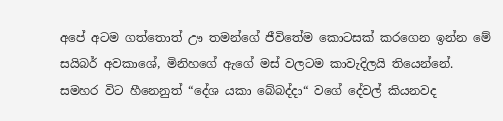අපේ අටම ගත්තොත් ඌ තමන්ගේ ජීවිතේම කොටසක් කරගෙන ඉන්න මේ සයිබර් අවකාශේ, මිනිහගේ ඇගේ මස් වලටම කාවැදිලයි තියෙන්නේ. සමහර විට හීනෙනුත් “දේශ යකා බේබද්දා“ වගේ දේවල් කියනවද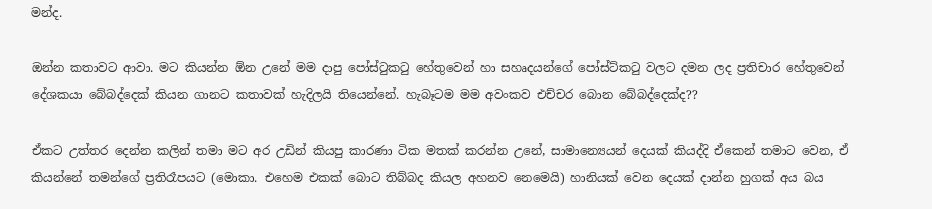මන්ද.

ඔන්න කතාවට ආවා. මට කියන්න ඕන උනේ මම දාපු පෝස්ටුකටු හේතුවෙන් හා සහෘදයන්ගේ පෝස්ට්කටු වලට දමන ලද ප්‍රතිචාර හේතුවෙන් දේශකයා බේබද්දෙක් කියන ගානට කතාවක් හැදිලයි තියෙන්නේ. හැබෑටම මම අවංකව එච්චර බොන බේබද්දෙක්ද??

ඒකට උත්තර දෙන්න කලින් තමා මට අර උඩින් කියපු කාරණා ටික මතක් කරන්න උනේ, සාමාන්‍යෙයන් දෙයක් කියද්දි ඒකෙන් තමාට වෙන, ඒ කියන්නේ තමන්ගේ ප්‍රතිරෑපයට (මොකා. එහෙම එකක් බොට තිබ්බද කියල අහනව නෙමෙයි) හානියක් වෙන දෙයක් දාන්න හුගක් අය බය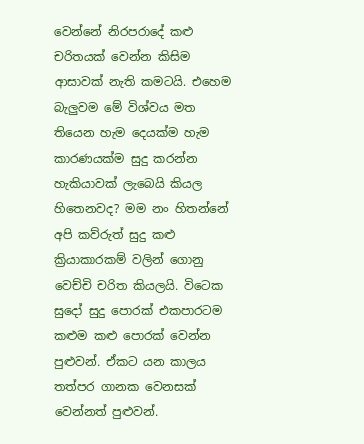වෙන්නේ නිරපරාදේ කළු චරිතයක් වෙන්න කිසිම ආසාවක් නැති කමටයි. එහෙම බැලුවම මේ විශ්වය මත තියෙන හැම දෙයක්ම හැම කාරණයක්ම සුදු කරන්න හැකියාවක් ලැබෙයි කියල හිතෙනවද? මම නං හිතන්නේ අපි කව්රුත් සුදු කළු ක්‍රියාකාරකම් වලින් ගොනු වෙච්චි චරිත කියලයි. විටෙක සුදෝ සුදු පොරක් එකපාරටම කළුම කළු පොරක් වෙන්න පුළුවන්. ඒකට යන කාලය තත්පර ගානක වෙනසක් වෙන්නත් පුළුවන්.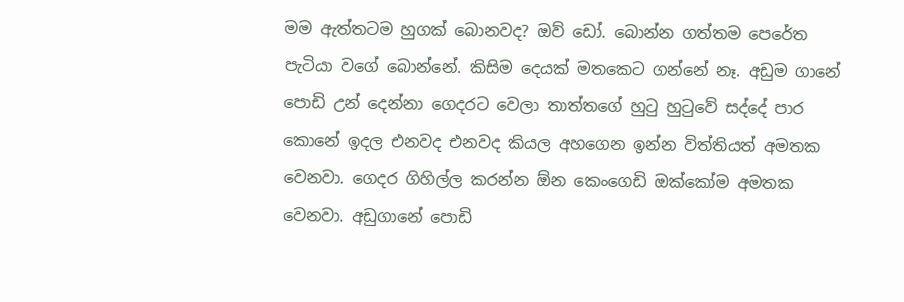මම ඇත්තටම හුගක් බොනවද? ඔව් ඩෝ. බොන්න ගත්තම පෙරේත පැටියා වගේ බොන්නේ. කිසිම දෙයක් මතකෙට ගන්නේ නෑ. අඩුම ගානේ පොඩි උන් දෙන්නා ගෙදරට වෙලා තාත්තගේ හුටු හුටුවේ සද්දේ පාර කොනේ ඉදල එනවද එනවද කියල අහගෙන ඉන්න විත්තියත් අමතක වෙනවා. ගෙදර ගිහිල්ල කරන්න ඕන කෙංගෙඩි ඔක්කෝම අමතක වෙනවා. අඩුගානේ පොඩි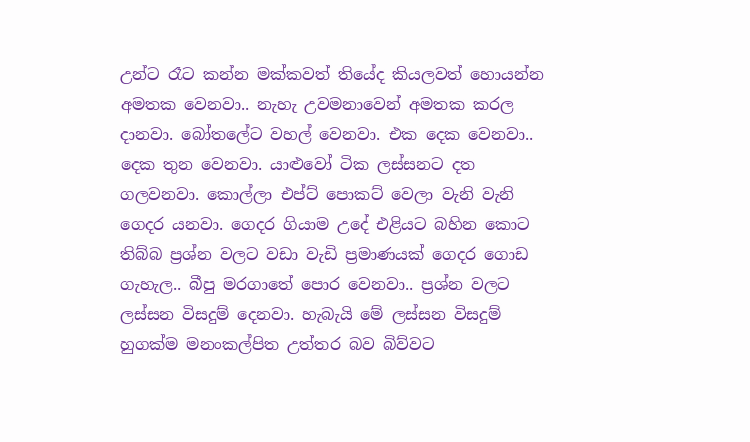උන්ට රෑට කන්න මක්කවත් තියේද කියලවත් හොයන්න අමතක වෙනවා.. නැහැ උවමනාවෙන් අමතක කරල දානවා. බෝතලේට වහල් වෙනවා. එක දෙක වෙනවා.. දෙක තුන වෙනවා. යාළුවෝ ටික ලස්සනට දත ගලවනවා. කොල්ලා එප්ට් පොකට් වෙලා වැනි වැනි ගෙදර යනවා. ගෙදර ගියාම උදේ එළියට බහින කොට තිබ්බ ප්‍රශ්න වලට වඩා වැඩි ප්‍රමාණයක් ගෙදර ගොඩ ගැහැල.. බීපු මරගාතේ පොර වෙනවා.. ප්‍රශ්න වලට ලස්සන විසදුම් දෙනවා. හැබැයි මේ ලස්සන විසදුම් හුගක්ම මනංකල්පිත උත්තර බව බිව්වට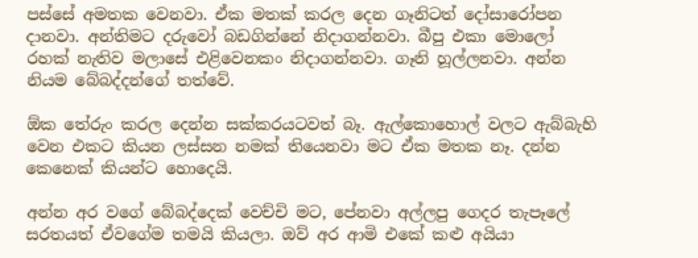පස්සේ අමතක වෙනවා. ඒක මතක් කරල දෙන ගෑනිටත් දෝසාරෝපන දානවා. අන්තිමට දරුවෝ බඩගින්නේ නිදාගන්නවා. බීපු එකා මොලෝ රහක් නැතිව මලාසේ එළිවෙනකං නිදාගන්නවා. ගෑනි හූල්ලනවා. අන්න නියම බේබද්දන්ගේ තත්වේ.

ඕක තේරුං කරල දෙන්න සක්කරයටවත් බෑ. ඇල්කොහොල් වලට ඇබ්බැහි වෙන එකට කියන ලස්සන නමක් තියෙනවා මට ඒක මතක නෑ. දන්න කෙනෙක් කියන්ට හොදෙයි.

අන්න අර වගේ බේබද්දෙක් වෙච්චි මට, පේනවා අල්ලපු ගෙදර තැපෑලේ සරතයත් ඒවගේම තමයි කියලා. ඔව් අර ආමි එකේ කළු අයියා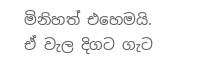මිනිහත් එහෙමයි. ඒ වැල දිගට ගැට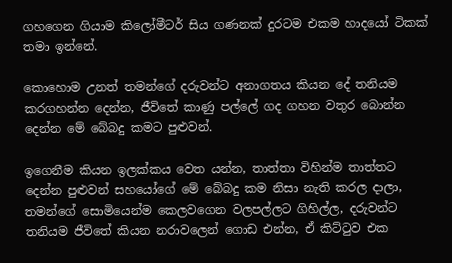ගහගෙන ගියාම කිලෝමීටර් සිය ගණනක් දුරටම එකම හාදයෝ ටිකක් තමා ඉන්නේ.

කොහොම උනත් තමන්ගේ දරුවන්ට අනාගතය කියන දේ තනියම කරගහන්න දෙන්න, ජීවිතේ කාණු පල්ලේ ගද ගහන වතුර බොන්න දෙන්න මේ බේබදු කමට පුළුවන්.

ඉගෙනීම කියන ඉලක්කය වෙත යන්න, තාත්තා විහින්ම තාත්තට දෙන්න පුළුවන් සහයෝගේ මේ බේබදු කම නිසා නැති කරල දාලා, තමන්ගේ සොමියෙන්ම කෙලවගෙන වලපල්ලට ගිහිල්ල, දරුවන්ට තනියම ජීවිතේ කියන නරාවලෙන් ගොඩ එන්න, ඒ කිට්ටුව එක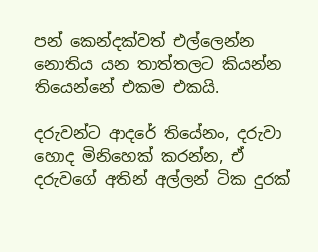පන් කෙන්දක්වත් එල්ලෙන්න නොතිය යන තාත්තලට කියන්න තියෙන්නේ එකම එකයි.

දරුවන්ට ආදරේ තියේනං, දරුවා හොද මිනිහෙක් කරන්න, ඒ දරුවගේ අතින් අල්ලන් ටික දුරක්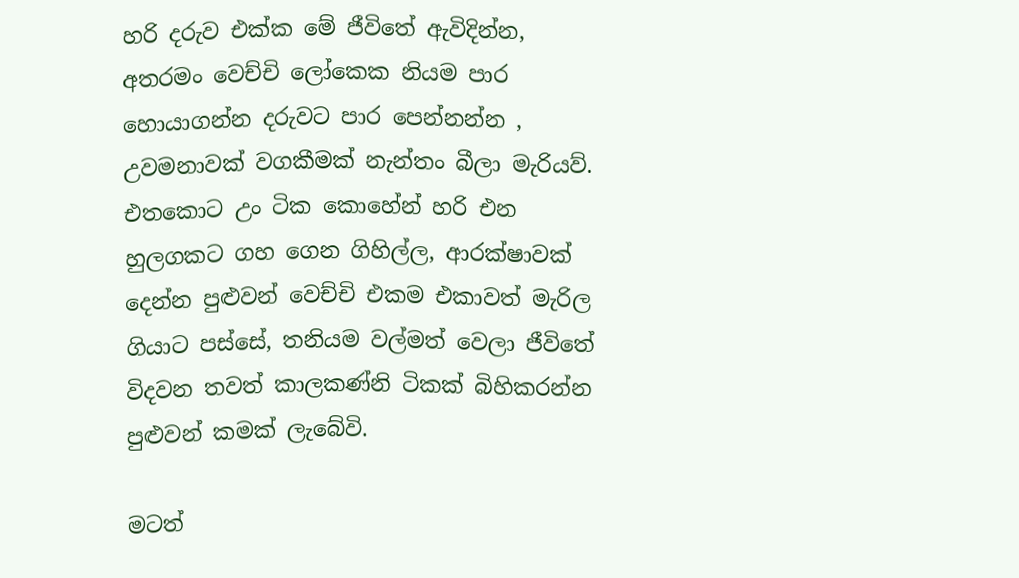හරි දරුව එක්ක මේ ජීවිතේ ඇවිදින්න, අතරමං වෙච්චි ලෝකෙක නියම පාර හොයාගන්න දරුවට පාර පෙන්නන්න , උවමනාවක් වගකීමක් නැන්තං බීලා මැරියව්. එතකොට උං ටික කොහේන් හරි එන හුලගකට ගහ ගෙන ගිහිල්ල, ආරක්ෂාවක් දෙන්න පුළුවන් වෙච්චි එකම එකාවත් මැරිල ගියාට පස්සේ, තනියම වල්මත් වෙලා ජීවිතේ විදවන තවත් කාලකණ්නි ටිකක් බිහිකරන්න පුළුවන් කමක් ලැබේවි.

මටත්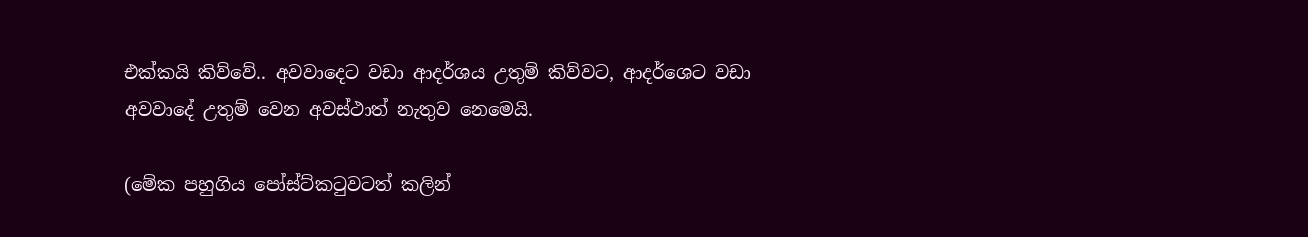එක්කයි කිව්වේ.. අවවාදෙට වඩා ආදර්ශය උතුම් කිව්වට, ආදර්ශෙට වඩා අවවාදේ උතුම් වෙන අවස්ථාත් නැතුව නෙමෙයි.

(මේක පහුගිය පෝස්ට්කටුවටත් කලින්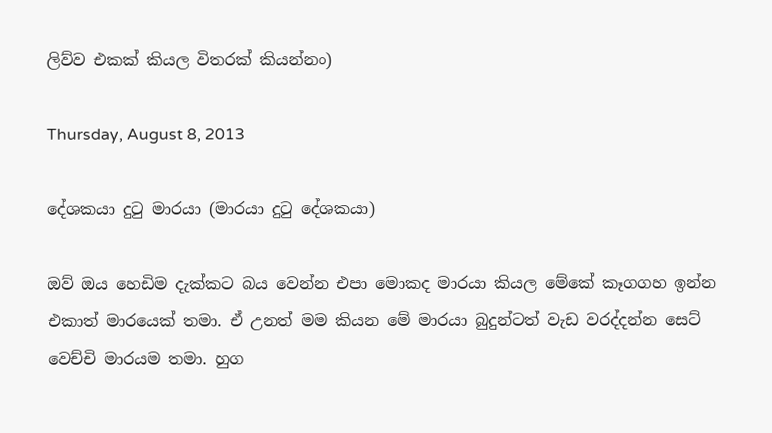ලිව්ව එකක් කියල විතරක් කියන්නං)

Thursday, August 8, 2013

දේශකයා දුටු මාරයා (මාරයා දුටු දේශකයා)

ඔව් ඔය හෙඩිම දැක්කට බය වෙන්න එපා මොකද මාරයා කියල මේකේ කෑගගහ ඉන්න එකාත් මාරයෙක් තමා. ඒ උනත් මම කියන මේ මාරයා බුදුන්ටත් වැඩ වරද්දන්න සෙට් වෙච්චි මාරයම තමා. හුග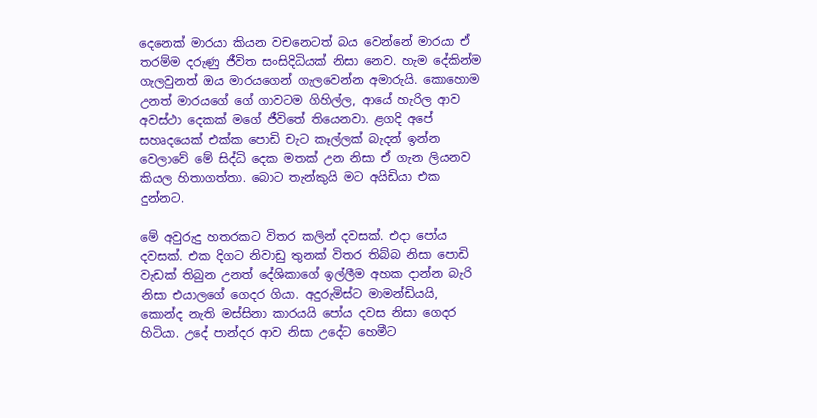දෙනෙක් මාරයා කියන වචනෙටත් බය වෙන්නේ මාරයා ඒ තරම්ම දරුණු ජීවිත සංසිදිධියක් නිසා නෙව. හැම දේකින්ම ගැලවුනත් ඔය මාරයගෙන් ගැලවෙන්න අමාරුයි. කොහොම උනත් මාරයගේ ගේ ගාවටම ගිහිල්ල, ආයේ හැරිල ආව අවස්ථා දෙකක් මගේ ජීවිතේ තියෙනවා. ළගදි අපේ සහෘදයෙක් එක්ක පොඩි චැට කෑල්ලක් බැදන් ඉන්න වෙලාවේ මේ සිද්ධි දෙක මතක් උන නිසා ඒ ගැන ලියනව කියල හිතාගත්තා. බොට තැන්කුයි මට අයිඩියා එක දුන්නට.

මේ අවුරුදු හතරකට විතර කලින් දවසක්. එදා පෝය දවසක්. එක දිගට නිවාඩු තුනක් විතර තිබ්බ නිසා පොඩි වැඩක් තිබුන උනත් දේශිකාගේ ඉල්ලීම අහක දාන්න බැරි නිසා එයාලගේ ගෙදර ගියා. අදුරුමිස්ට මාමන්ඩියයි, කොන්ද නැති මස්සිනා කාරයයි පෝය දවස නිසා ගෙදර හිටියා. උදේ පාන්දර ආව නිසා උදේට හෙමීට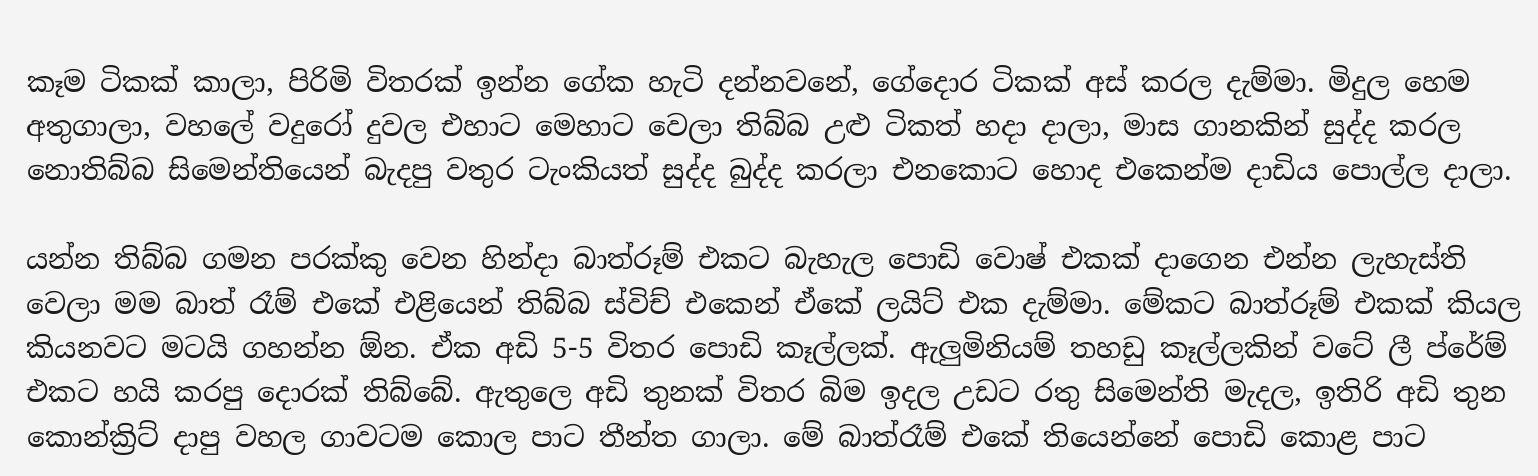කෑම ටිකක් කාලා, පිරිමි විතරක් ඉන්න ගේක හැටි දන්නවනේ, ගේදොර ටිකක් අස් කරල දැම්මා. මිදුල හෙම අතුගාලා, වහලේ වදුරෝ දුවල එහාට මෙහාට වෙලා තිබ්බ උළු ටිකත් හදා දාලා, මාස ගානකින් සුද්ද කරල නොතිබ්බ සිමෙන්තියෙන් බැදපු වතුර ටැංකියත් සුද්ද බුද්ද කරලා එනකොට හොද එකෙන්ම දාඩිය පොල්ල දාලා.

යන්න තිබ්බ ගමන පරක්කු වෙන හින්දා බාත්රූම් එකට බැහැල පොඩි වොෂ් එකක් දාගෙන එන්න ලැහැස්ති වෙලා මම බාත් රෑම් එකේ එළියෙන් තිබ්බ ස්විච් එකෙන් ඒකේ ලයිට් එක දැම්මා. මේකට බාත්රූම් එකක් කියල කියනවට මටයි ගහන්න ඕන. ඒක අඩි 5-5 විතර පොඩි කෑල්ලක්. ඇලුමිනියම් තහඩු කෑල්ලකින් වටේ ලී ප්රේම් එකට හයි කරපු දොරක් තිබ්බේ. ඇතුලෙ අඩි තුනක් විතර බිම ඉදල උඩට රතු සිමෙන්ති මැදල, ඉතිරි අඩි තුන කොන්ක්‍රිට් දාපු වහල ගාවටම කොල පාට තීන්ත ගාලා. මේ බාත්රෑම් එකේ තියෙන්නේ පොඩි කොළ පාට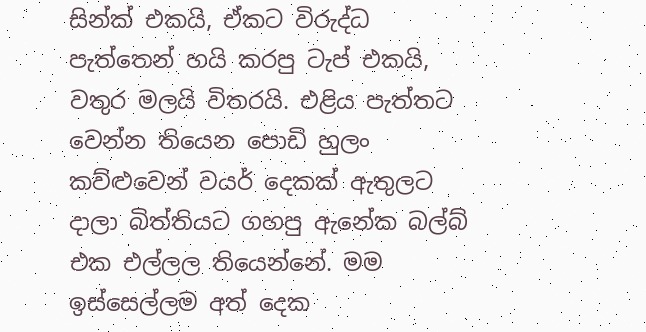සින්ක් එකයි, ඒකට විරුද්ධ පැත්තෙන් හයි කරපු ටැප් එකයි, වතුර මලයි විතරයි. එළිය පැත්තට වෙන්න තියෙන පොඩි හුලං කව්ළුවෙන් වයර් දෙකක් ඇතුලට දාලා බිත්තියට ගහපු ඇනේක බල්බ් එක එල්ලල තියෙන්නේ. මම ඉස්සෙල්ලම අත් දෙක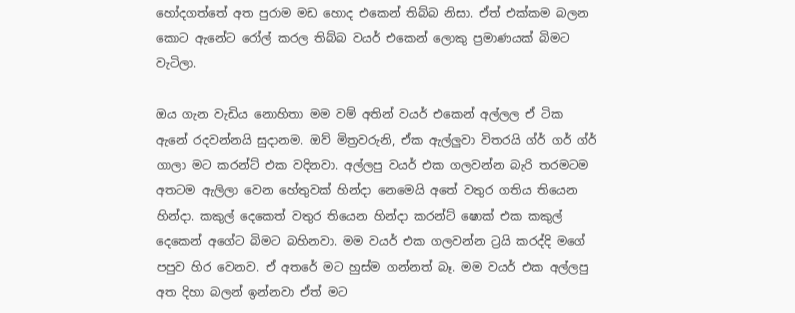හෝදගත්තේ අත පුරාම මඩ හොද එකෙන් තිබ්බ නිසා. ඒත් එක්කම බලන කොට ඇනේට රෝල් කරල තිබ්බ වයර් එකෙන් ලොකු ප්‍රමාණයක් බිමට වැටිලා.

ඔය ගැන වැඩිය නොහිතා මම වම් අතින් වයර් එකෙන් අල්ලල ඒ ටික ඇනේ රදවන්නයි සුදානම. ඔව් මිත්‍රවරුනි, ඒක ඇල්ලුවා විතරයි ග්ර් ගර් ග්ර් ගාලා මට කරන්ට් එක වදිනවා. අල්ලපු වයර් එක ගලවන්න බැරි තරමටම අතටම ඇලිලා වෙන හේතුවක් හින්දා නෙමෙයි අතේ වතුර ගතිය තියෙන හින්දා. කකුල් දෙකෙත් වතුර තියෙන හින්දා කරන්ට් ෂොක් එක කකුල් දෙකෙන් අගේට බිමට බහිනවා. මම වයර් එක ගලවන්න ට්‍රයි කරද්දි මගේ පපුව හිර වෙනව. ඒ අතරේ මට හුස්ම ගන්නත් බෑ. මම වයර් එක අල්ලපු අත දිහා බලන් ඉන්නවා ඒත් මට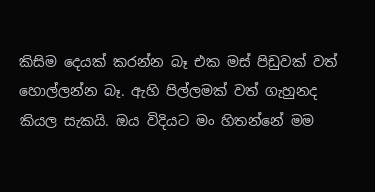කිසිම දෙයක් කරන්න බෑ එක මස් පිඩුවක් වත් හොල්ලන්න බෑ. ඇහි පිල්ලමක් වත් ගැහුනද කියල සැකයි. ඔය විදියට මං හිතන්නේ මම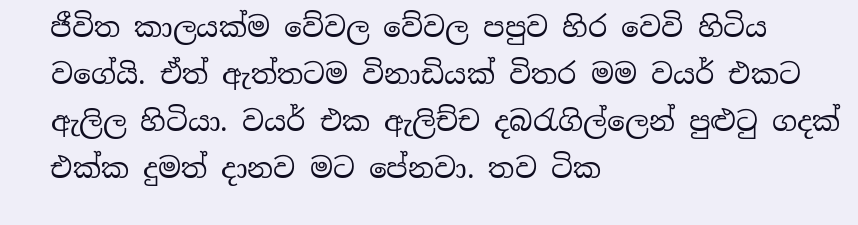ජීවිත කාලයක්ම වේවල වේවල පපුව හිර වෙවි හිටිය වගේයි. ඒත් ඇත්තටම විනාඩියක් විතර මම වයර් එකට ඇලිල හිටියා. වයර් එක ඇලිච්ච දබරැගිල්ලෙන් පුළුටු ගදක් එක්ක දුමත් දානව මට පේනවා. තව ටික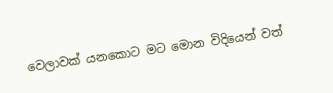වෙලාවක් යනකොට මට මොන විදියෙන් වත්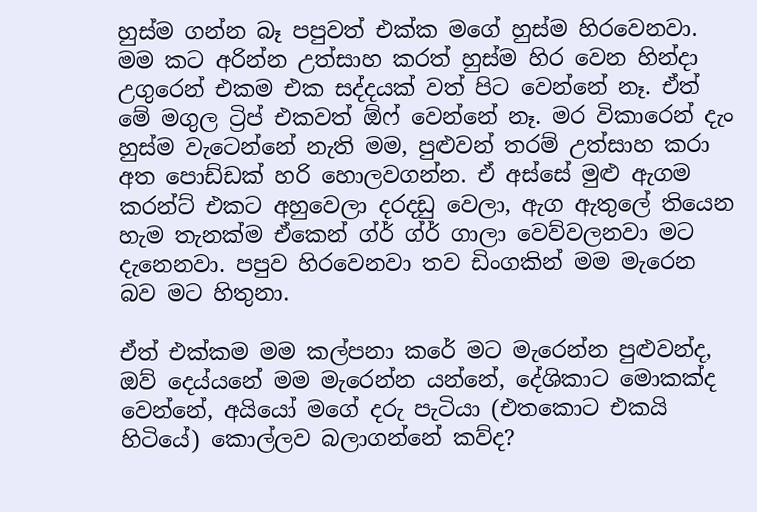හුස්ම ගන්න බෑ පපුවත් එක්ක මගේ හුස්ම හිරවෙනවා. මම කට අරින්න උත්සාහ කරත් හුස්ම හිර වෙන හින්දා උගුරෙන් එකම එක සද්දයක් වත් පිට වෙන්නේ නෑ. ඒත් මේ මගුල ට්‍රිප් එකවත් ඕෆ් වෙන්නේ නෑ. මර විකාරෙන් දැං හුස්ම වැටෙන්නේ නැති මම, පුළුවන් තරම් උත්සාහ කරා අත පොඩ්ඩක් හරි හොලවගන්න. ඒ අස්සේ මුළු ඇගම කරන්ට් එකට අහුවෙලා දරදඩු වෙලා, ඇග ඇතුලේ තියෙන හැම තැනක්ම ඒකෙන් ග්ර් ග්ර් ගාලා වෙව්වලනවා මට දැනෙනවා. පපුව හිරවෙනවා තව ඩිංගකින් මම මැරෙන බව මට හිතුනා.

ඒත් එක්කම මම කල්පනා කරේ මට මැරෙන්න පුළුවන්ද, ඔව් දෙය්යනේ මම මැරෙන්න යන්නේ, දේශිකාට මොකක්ද වෙන්නේ, අයියෝ මගේ දරු පැටියා (එතකොට එකයි හිටියේ) කොල්ලව බලාගන්නේ කව්ද?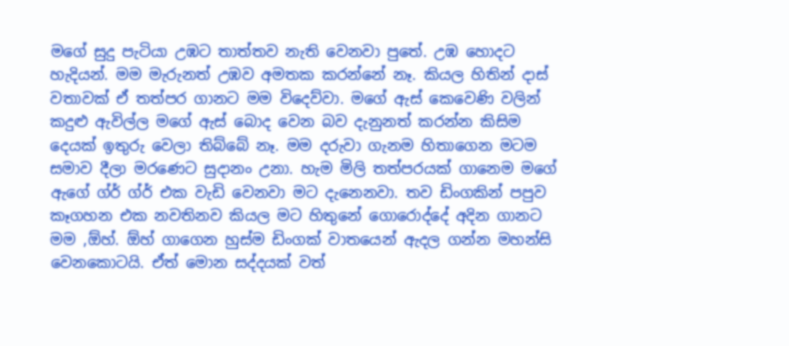මගේ සුදු පැටියා උඹට තාත්තව නැති වෙනවා පුතේ. උඹ හොදට හැදියන්. මම මැරුනත් උඹව අමතක කරන්නේ නෑ. කියල හිතින් දාස් වතාවක් ඒ තත්පර ගානට මම විදෙව්වා. මගේ ඇස් කෙවෙණි වලින් කදුළු ඇවිල්ල මගේ ඇස් බොද වෙන බව දැනුනත් කරන්න කිසිම දෙයක් ඉතුරු වෙලා තිබ්බේ නෑ. මම දරුවා ගැනම හිතාගෙන මටම සමාව දීලා මරණෙට සුදානං උනා. හැම මිලි තත්පරයක් ගානෙම මගේ ඇගේ ග්ර් ග්ර් එක වැඩි වෙනවා මට දැනෙනවා. තව ඩිංගකින් පපුව කෑගහන එක නවතිනව කියල මට හිතුනේ ගොරොද්දේ අදින ගානට මම ,ඕහ්. ඕහ් ගාගෙන හුස්ම ඩිංගක් වාතයෙන් ඇදල ගන්න මහන්සි වෙනකොටයි. ඒත් මොන සද්දයක් වත්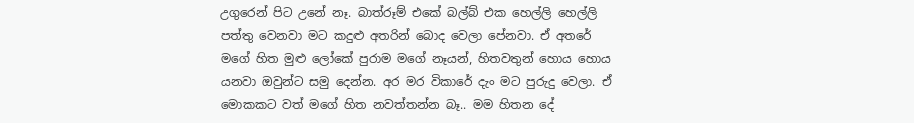උගුරෙන් පිට උනේ නෑ. බාත්රූම් එකේ බල්බ් එක හෙල්ලි හෙල්ලි පත්තු වෙනවා මට කදුළු අතරින් බොද වෙලා පේනවා. ඒ අතරේ මගේ හිත මුළු ලෝකේ පුරාම මගේ නෑයන්, හිතවතුන් හොය හොය යනවා ඔවුන්ට සමු දෙන්න. අර මර විකාරේ දැං මට පුරුදු වෙලා. ඒ මොකකට වත් මගේ හිත නවත්තන්න බෑ.. මම හිතන දේ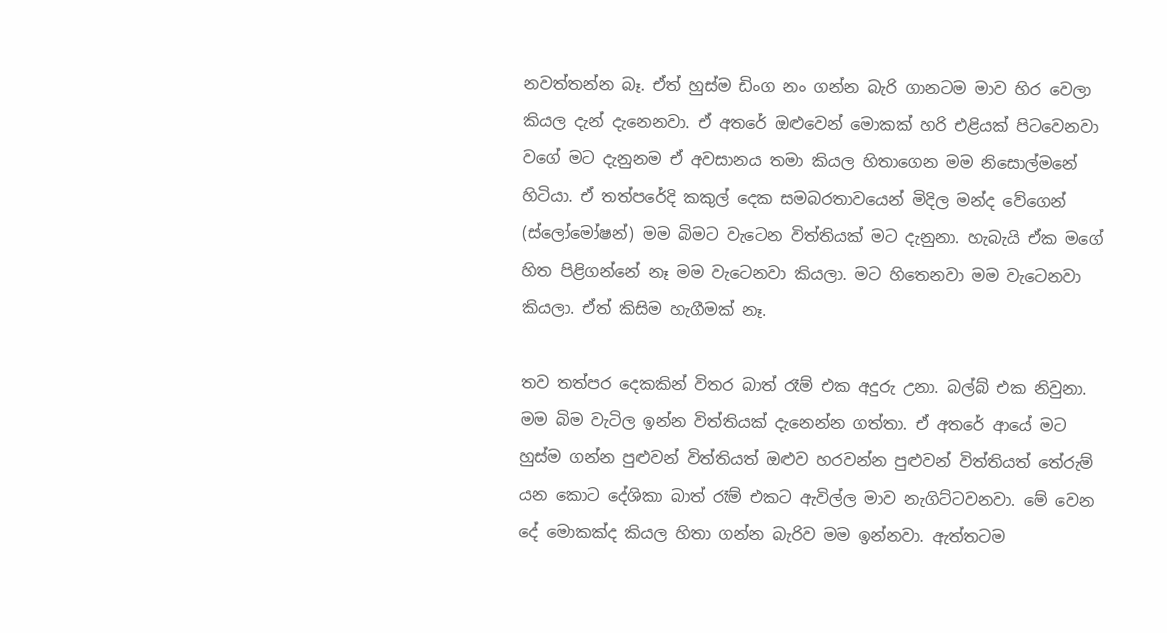නවත්තන්න බෑ. ඒත් හුස්ම ඩිංග නං ගන්න බැරි ගානටම මාව හිර වෙලා කියල දැන් දැනෙනවා. ඒ අතරේ ඔළුවෙන් මොකක් හරි එළියක් පිටවෙනවා වගේ මට දැනුනම ඒ අවසානය තමා කියල හිතාගෙන මම නිසොල්මනේ හිටියා. ඒ තත්පරේදි කකුල් දෙක සමබරතාවයෙන් මිදිල මන්ද වේගෙන් (ස්ලෝමෝෂන්) මම බිමට වැටෙන විත්තියක් මට දැනුනා. හැබැයි ඒක මගේ හිත පිළිගන්නේ නෑ මම වැටෙනවා කියලා. මට හිතෙනවා මම වැටෙනවා කියලා. ඒත් කිසිම හැගීමක් නෑ.

තව තත්පර දෙකකින් විතර බාත් රෑම් එක අදුරු උනා. බල්බ් එක නිවුනා. මම බිම වැටිල ඉන්න විත්තියක් දැනෙන්න ගත්තා. ඒ අතරේ ආයේ මට හුස්ම ගන්න පුළුවන් විත්තියත් ඔළුව හරවන්න පුළුවන් විත්තියත් තේරුම් යන කොට දේශිකා බාත් රෑම් එකට ඇවිල්ල මාව නැගිට්ටවනවා. මේ වෙන දේ මොකක්ද කියල හිතා ගන්න බැරිව මම ඉන්නවා. ඇත්තටම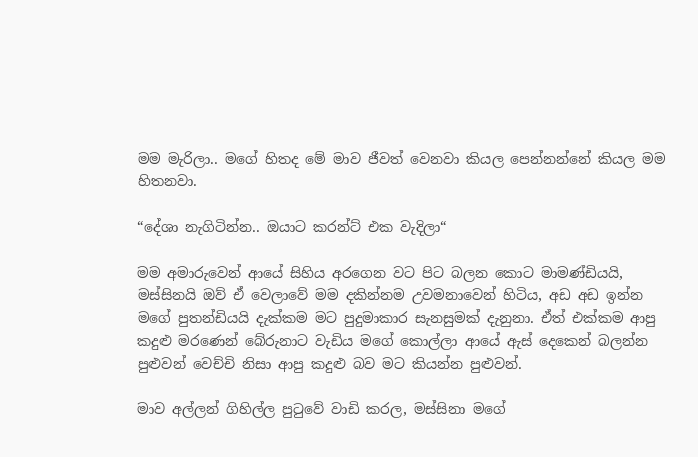මම මැරිලා.. මගේ හිතද මේ මාව ජීවත් වෙනවා කියල පෙන්නන්නේ කියල මම හිතනවා.

“දේශා නැගිටින්න.. ඔයාට කරන්ට් එක වැදිලා“

මම අමාරුවෙන් ආයේ සිහිය අරගෙන වට පිට බලන කොට මාමණ්ඩියයි, මස්සිනයි ඔව් ඒ වෙලාවේ මම දකින්නම උවමනාවෙන් හිටිය, අඩ අඩ ඉන්න මගේ පුතන්ඩියයි දැක්කම මට පුදුමාකාර සැනසුමක් දැනුනා. ඒත් එක්කම ආපු කදුළු මරණෙන් බේරුනාට වැඩිය මගේ කොල්ලා ආයේ ඇස් දෙකෙන් බලන්න පුළුවන් වෙච්චි නිසා ආපු කදුළු බව මට කියන්න පුළුවන්.

මාව අල්ලන් ගිහිල්ල පුටුවේ වාඩි කරල, මස්සිනා මගේ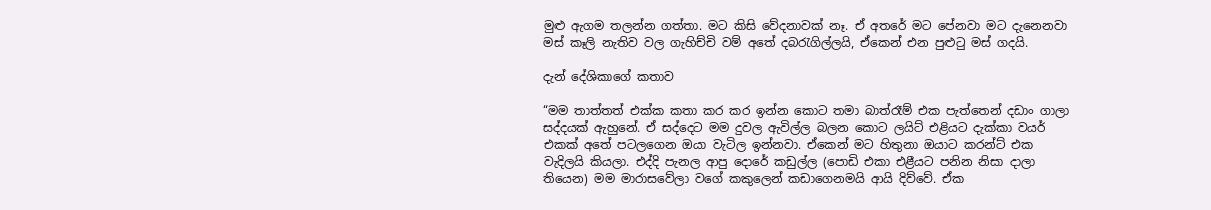මුළු ඇගම තලන්න ගත්තා. මට කිසි වේදනාවක් නෑ. ඒ අතරේ මට පේනවා මට දැනෙනවා මස් කෑලි නැතිව වල ගැහිච්චි වම් අතේ දබරැගිල්ලයි, ඒකෙන් එන පුළුටු මස් ගදයි.

දැන් දේශිකාගේ කතාව

“මම තාත්තත් එක්ක කතා කර කර ඉන්න කොට තමා බාත්රෑම් එක පැත්තෙන් දඩාං ගාලා සද්දයක් ඇහුනේ. ඒ සද්දෙට මම දුවල ඇවිල්ල බලන කොට ලයිට් එළියට දැක්කා වයර් එකක් අතේ පටලගෙන ඔයා වැටිල ඉන්නවා. ඒකෙන් මට හිතුනා ඔයාට කරන්ට් එක වැදිලයි කියලා. එද්දි පැනල ආපු දොරේ කඩුල්ල (පොඩි එකා එළීයට පනින නිසා දාලා තියෙන) මම මාරාසවේලා වගේ කකුලෙන් කඩාගෙනමයි ආයි දිව්වේ. ඒක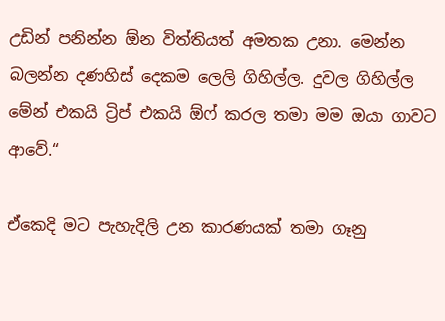උඩින් පනින්න ඕන විත්තියත් අමතක උනා. මෙන්න බලන්න දණහිස් දෙකම ලෙලි ගිහිල්ල. දුවල ගිහිල්ල මේන් එකයි ට්‍රිප් එකයි ඕෆ් කරල තමා මම ඔයා ගාවට ආවේ.“

ඒකෙදි මට පැහැදිලි උන කාරණයක් තමා ගෑනු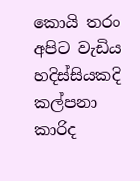කොයි තරං අපිට වැඩිය හදිස්සියකදි කල්පනා කාරිද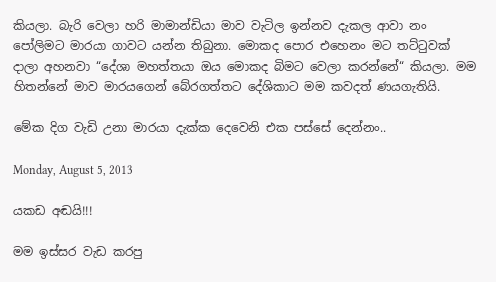කියලා. බැරි වෙලා හරි මාමාන්ඩියා මාව වැටිල ඉන්නව දැකල ආවා නං පෝලිමට මාරයා ගාවට යන්න තිබුනා. මොකද පොර එහෙනං මට තට්ටුවක් දාලා අහනවා “දේශා මහත්තයා ඔය මොකද බිමට වෙලා කරන්නේ“ කියලා. මම හිතන්නේ මාව මාරයගෙන් බේරගත්තට දේශිකාට මම කවදත් ණයගැතියි.

මේක දිග වැඩි උනා මාරයා දැක්ක දෙවෙනි එක පස්සේ දෙන්නං..

Monday, August 5, 2013

යකඩ අඬයි!!!

මම ඉස්සර වැඩ කරපු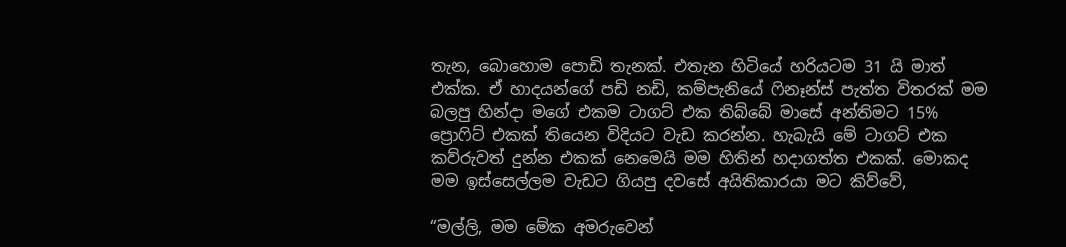තැන, බොහොම පොඩි තැනක්. එතැන හිටියේ හරියටම 31 යි මාත් එක්ක. ඒ හාදයන්ගේ පඩි නඩි, කම්පැනියේ ෆිනෑන්ස් පැත්ත විතරක් මම බලපු හින්දා මගේ එකම ටාගට් එක තිබ්බේ මාසේ අන්තිමට 15% ප්‍රොෆිට් එකක් තියෙන විදියට වැඩ කරන්න. හැබැයි මේ ටාගට් එක කව්රුවත් දුන්න එකක් නෙමෙයි මම හිතින් හදාගත්ත එකක්. මොකද මම ඉස්සෙල්ලම වැඩට ගියපු දවසේ අයිතිකාරයා මට කිව්වේ,

“මල්ලි, මම මේක අමරුවෙන්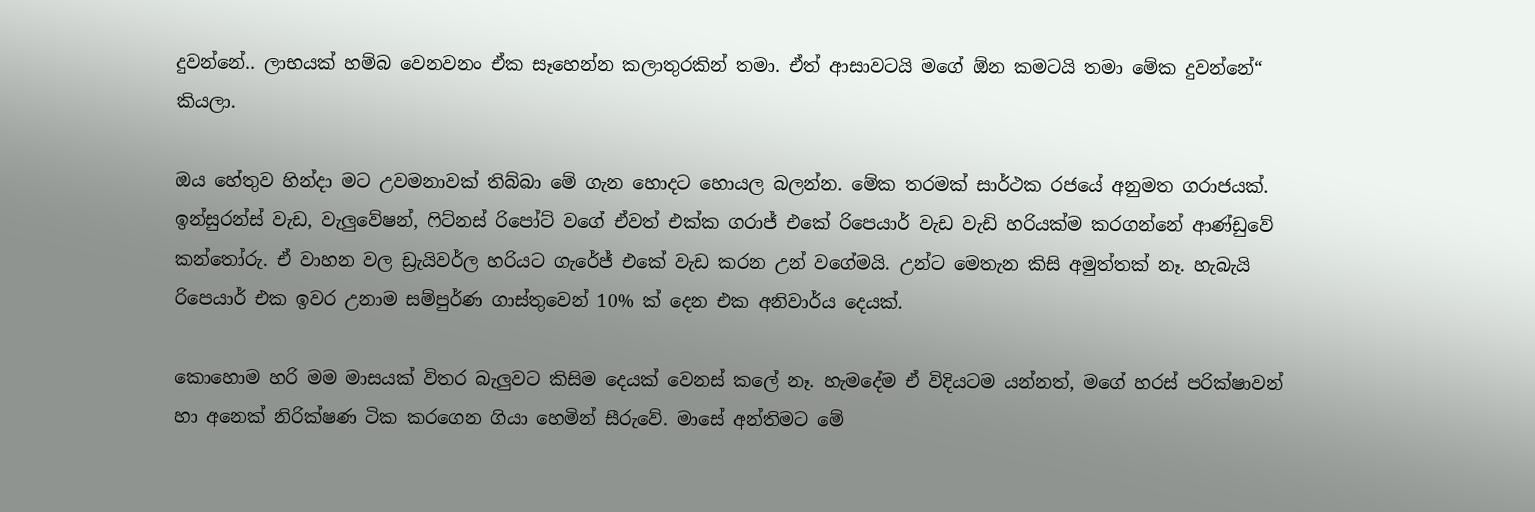දුවන්නේ.. ලාභයක් හම්බ වෙනවනං ඒක සෑහෙන්න කලාතුරකින් තමා. ඒත් ආසාවටයි මගේ ඕන කමටයි තමා මේක දුවන්නේ“ කියලා.

ඔය හේතුව හින්දා මට උවමනාවක් තිබ්බා මේ ගැන හොදට හොයල බලන්න. මේක තරමක් සාර්ථක රජයේ අනුමත ගරාජයක්. ඉන්සුරන්ස් වැඩ, වැලුවේෂන්, ෆිට්නස් රිපෝට් වගේ ඒවත් එක්ක ගරාජ් එකේ රිපෙයාර් වැඩ වැඩි හරියක්ම කරගන්නේ ආණ්ඩුවේ කන්තෝරු. ඒ වාහන වල ඩ්‍රැයිවර්ල හරියට ගැරේජ් එකේ වැඩ කරන උන් වගේමයි. උන්ට මෙතැන කිසි අමුත්තක් නෑ. හැබැයි රිපෙයාර් එක ඉවර උනාම සම්පුර්ණ ගාස්තුවෙන් 10% ක් දෙන එක අනිවාර්ය දෙයක්.

කොහොම හරි මම මාසයක් විතර බැලුවට කිසිම දෙයක් වෙනස් කලේ නෑ. හැමදේම ඒ විදියටම යන්නත්, මගේ හරස් පරික්ෂාවන් හා අනෙක් නිරික්ෂණ ටික කරගෙන ගියා හෙමින් සීරුවේ. මාසේ අන්තිමට මේ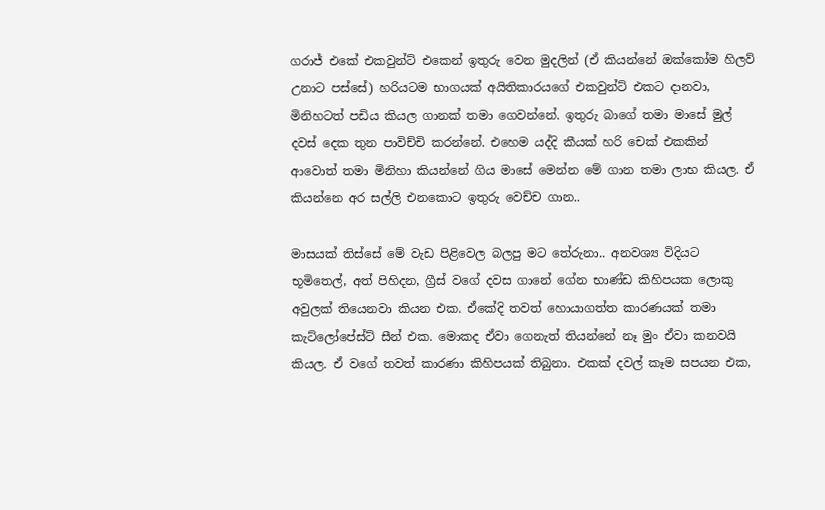ගරාජ් එකේ එකවුන්ට් එකෙන් ඉතුරු වෙන මුදලින් (ඒ කියන්නේ ඔක්කෝම හිලව් උනාට පස්සේ) හරියටම භාගයක් අයිතිකාරයගේ එකවුන්ට් එකට දානවා, මිනිහටත් පඩිය කියල ගානක් තමා ගෙවන්නේ. ඉතුරු බාගේ තමා මාසේ මුල් දවස් දෙක තුන පාවිච්චි කරන්නේ. එහෙම යද්දි කීයක් හරි චෙක් එකකින් ආවොත් තමා මිනිහා කියන්නේ ගිය මාසේ මෙන්න මේ ගාන තමා ලාභ කියල. ඒ කියන්නෙ අර සල්ලි එනකොට ඉතුරු වෙච්ච ගාන..

මාසයක් තිස්සේ මේ වැඩ පිළිවෙල බලපු මට තේරුනා.. අනවශ්‍ය විදියට භූමිතෙල්, අත් පිහිදන, ග්‍රීස් වගේ දවස ගානේ ගේන භාණ්ඩ කිහිපයක ලොකු අවුලක් තියෙනවා කියන එක. ඒකේදි තවත් හොයාගත්ත කාරණයක් තමා කැට්ලෝපේස්ට් සීන් එක. මොකද ඒවා ගෙනැත් තියන්නේ නෑ මුං ඒවා කනවයි කියල. ඒ වගේ තවත් කාරණා කිහිපයක් තිබුනා. එකක් දවල් කෑම සපයන එක,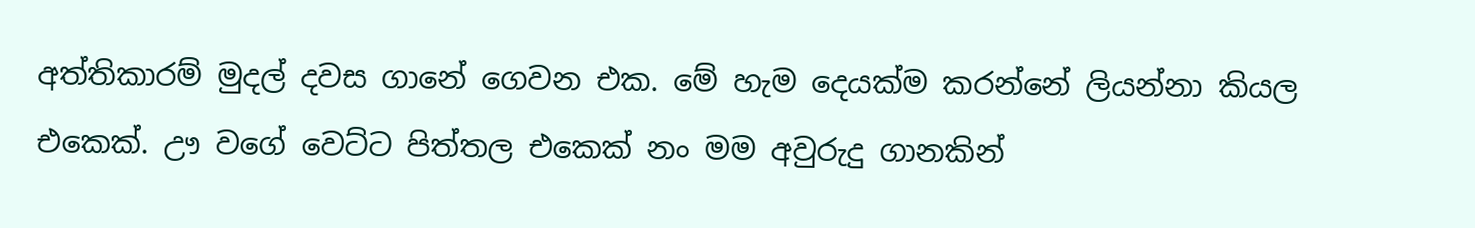අත්තිකාරම් මුදල් දවස ගානේ ගෙවන එක. මේ හැම දෙයක්ම කරන්නේ ලියන්නා කියල එකෙක්. ඌ වගේ වෙට්ට පිත්තල එකෙක් නං මම අවුරුදු ගානකින්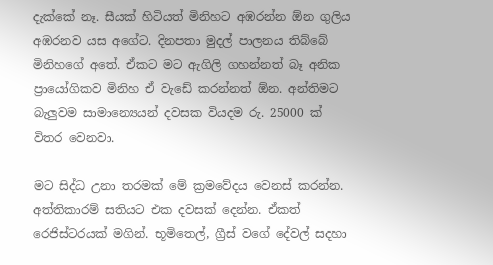දැක්කේ නෑ. සීයක් හිටියත් මිනිහට අඹරන්න ඕන ගුලිය අඹරනව යස අගේට. දිනපතා මුදල් පාලනය තිබ්බේ මිනිහගේ අතේ. ඒකට මට ඇගිලි ගහන්නත් බෑ අනික ප්‍රායෝගිකව මිනිහ ඒ වැඩේ කරන්නත් ඕන. අන්තිමට බැලුවම සාමාන්‍යෙයන් දවසක වියදම රු. 25000 ක් විතර වෙනවා.

මට සිද්ධ උනා තරමක් මේ ක්‍රමවේදය වෙනස් කරන්න. අත්තිකාරම් සතියට එක දවසක් දෙන්න. ඒකත් රෙජිස්ටරයක් මගින්. භූමිතෙල්, ග්‍රීස් වගේ දේවල් සදහා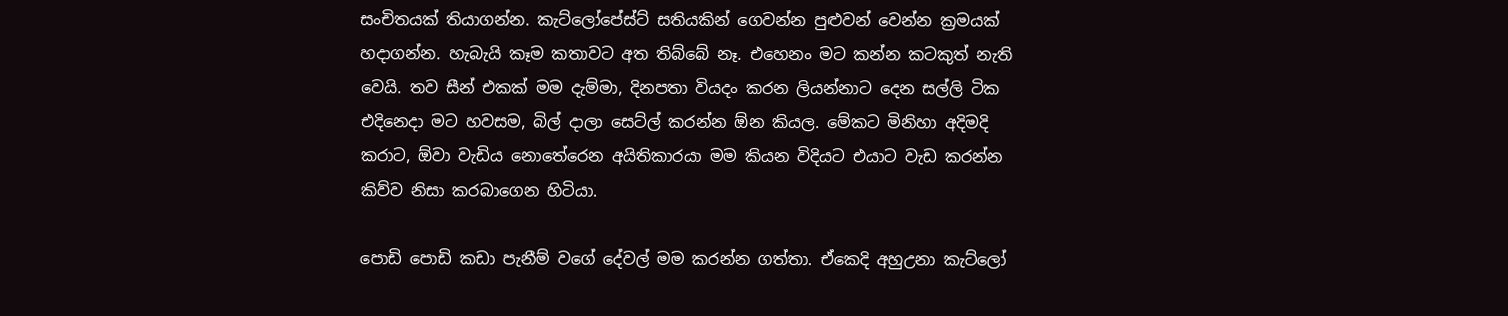සංචිතයක් තියාගන්න. කැට්ලෝපේස්ට් සතියකින් ගෙවන්න පුළුවන් වෙන්න ක්‍රමයක් හදාගන්න. හැබැයි කෑම කතාවට අත තිබ්බේ නෑ. එහෙනං මට කන්න කටකුත් නැති වෙයි. තව සීන් එකක් මම දැම්මා, දිනපතා වියදං කරන ලියන්නාට දෙන සල්ලි ටික එදිනෙදා මට හවසම, බිල් දාලා සෙට්ල් කරන්න ඕන කියල. මේකට මිනිහා අදිමදි කරාට, ඕවා වැඩිය නොතේරෙන අයිතිකාරයා මම කියන විදියට එයාට වැඩ කරන්න කිව්ව නිසා කරබාගෙන හිටියා.

පොඩි පොඩි කඩා පැනීම් වගේ දේවල් මම කරන්න ගත්තා. ඒකෙදි අහුඋනා කැට්ලෝ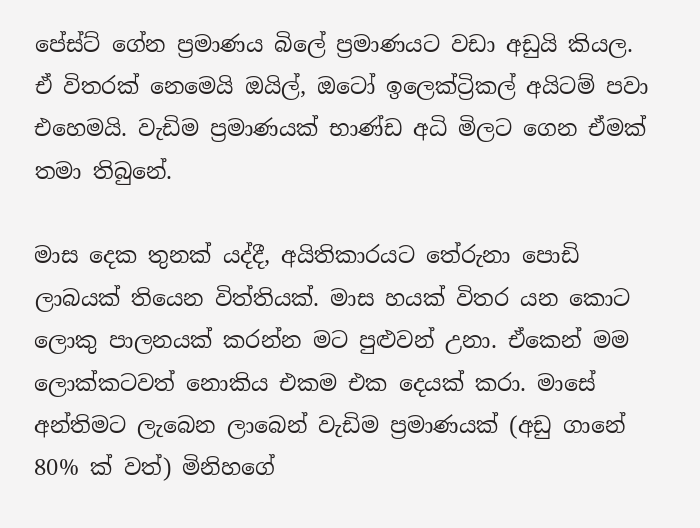පේස්ට් ගේන ප්‍රමාණය බිලේ ප්‍රමාණයට වඩා අඩුයි කියල. ඒ විතරක් නෙමෙයි ඔයිල්, ඔටෝ ඉලෙක්ට්‍රිකල් අයිටම් පවා එහෙමයි. වැඩිම ප්‍රමාණයක් භාණ්ඩ අධි මිලට ගෙන ඒමක් තමා තිබුනේ.

මාස දෙක තුනක් යද්දී, අයිතිකාරයට තේරුනා පොඩි ලාබයක් තියෙන විත්තියක්. මාස හයක් විතර යන කොට ලොකු පාලනයක් කරන්න මට පුළුවන් උනා. ඒකෙන් මම ලොක්කටවත් නොකිය එකම එක දෙයක් කරා. මාසේ අන්තිමට ලැබෙන ලාබෙන් වැඩිම ප්‍රමාණයක් (අඩු ගානේ 80% ක් වත්) මිනිහගේ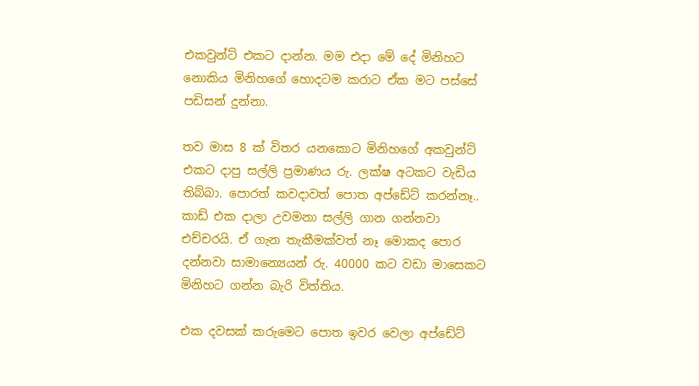එකවුන්ට් එකට දාන්න. මම එදා මේ දේ මිනිහට නොකිය මිනිහගේ හොදටම කරාට ඒක මට පස්සේ පඩිසන් දුන්නා.

තව මාස 8 ක් විතර යනකොට මිනිහගේ අකවුන්ට් එකට දාපු සල්ලි ප්‍රමාණය රු. ලක්ෂ අටකට වැඩිය තිබ්බා. පොරත් කවදාවත් පොත අප්ඩේට් කරන්නෑ.. කාඩ් එක දාලා උවමනා සල්ලි ගාන ගන්නවා එච්චරයි. ඒ ගැන තැකීමක්වත් නෑ මොකද පොර දන්නවා සාමාන්‍යෙයන් රු. 40000 කට වඩා මාසෙකට මිනිහට ගන්න බැරි විත්තිය.

එක දවසක් කරුමෙට පොත ඉවර වෙලා අප්ඩේට්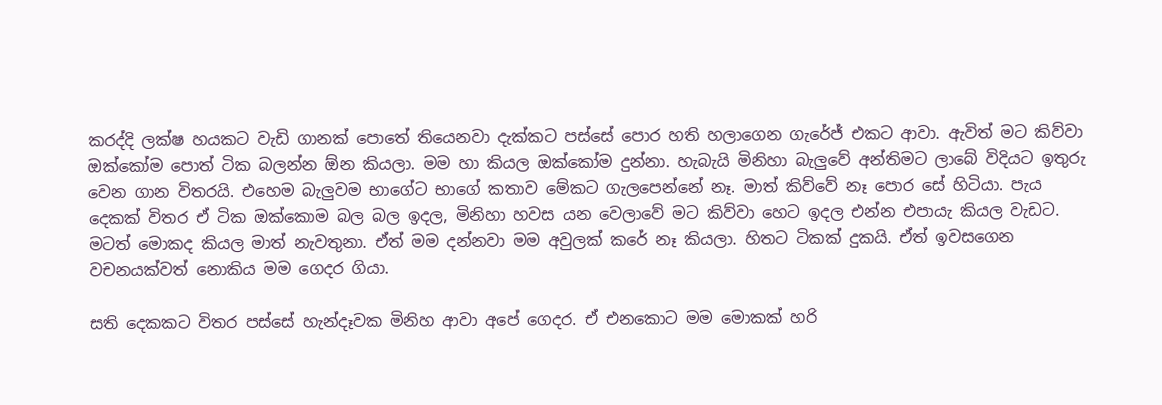කරද්දි ලක්ෂ හයකට වැඩි ගානක් පොතේ තියෙනවා දැක්කට පස්සේ පොර හති හලාගෙන ගැරේජ් එකට ආවා. ඇවිත් මට කිව්වා ඔක්කෝම පොත් ටික බලන්න ඕන කියලා. මම හා කියල ඔක්කෝම දුන්නා. හැබැයි මිනිහා බැලුවේ අන්තිමට ලාබේ විදියට ඉතුරු වෙන ගාන විතරයි. එහෙම බැලුවම භාගේට භාගේ කතාව මේකට ගැලපෙන්නේ නෑ. මාත් කිව්වේ නෑ පොර සේ හිටියා. පැය දෙකක් විතර ඒ ටික ඔක්කොම බල බල ඉදල, මිනිහා හවස යන වෙලාවේ මට කිව්වා හෙට ඉදල එන්න එපායැ කියල වැඩට. මටත් මොකද කියල මාත් නැවතුනා. ඒත් මම දන්නවා මම අවුලක් කරේ නෑ කියලා. හිතට ටිකක් දුකයි. ඒත් ඉවසගෙන වචනයක්වත් නොකිය මම ගෙදර ගියා.

සති දෙකකට විතර පස්සේ හැන්දෑවක මිනිහ ආවා අපේ ගෙදර. ඒ එනකොට මම මොකක් හරි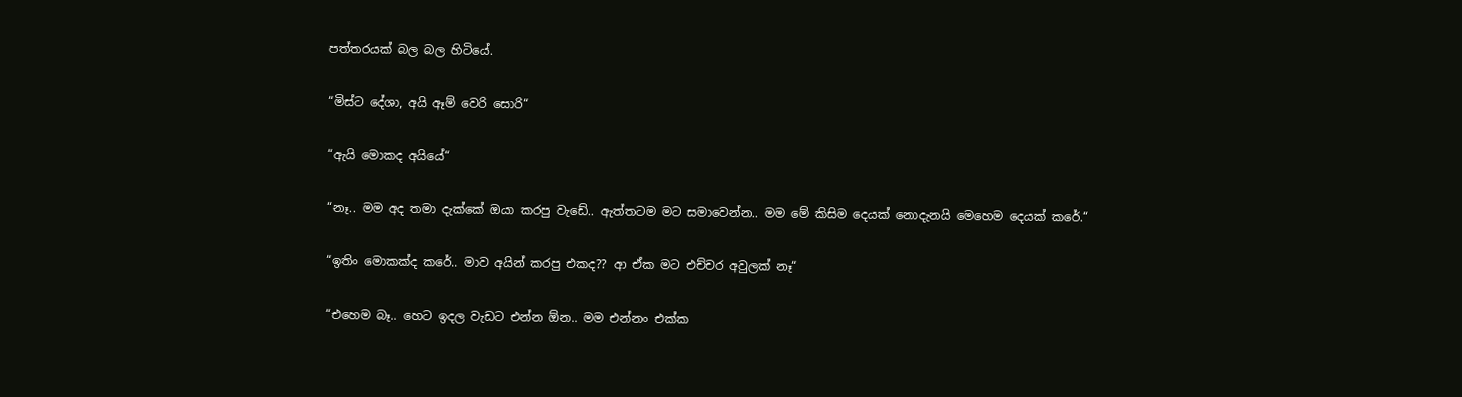පත්තරයක් බල බල හිටියේ.

“මිස්ට දේශා, අයි ඈම් වෙරි සොරි“

“ඇයි මොකද අයියේ“

“නෑ.. මම අද තමා දැක්කේ ඔයා කරපු වැඩේ.. ඇත්තටම මට සමාවෙන්න.. මම මේ කිසිම දෙයක් නොදැනයි මෙහෙම දෙයක් කරේ.“

“ඉතිං මොකක්ද කරේ.. මාව අයින් කරපු එකද?? ආ ඒක මට එච්චර අවුලක් නෑ“

“එහෙම බෑ.. හෙට ඉදල වැඩට එන්න ඕන.. මම එන්නං එක්ක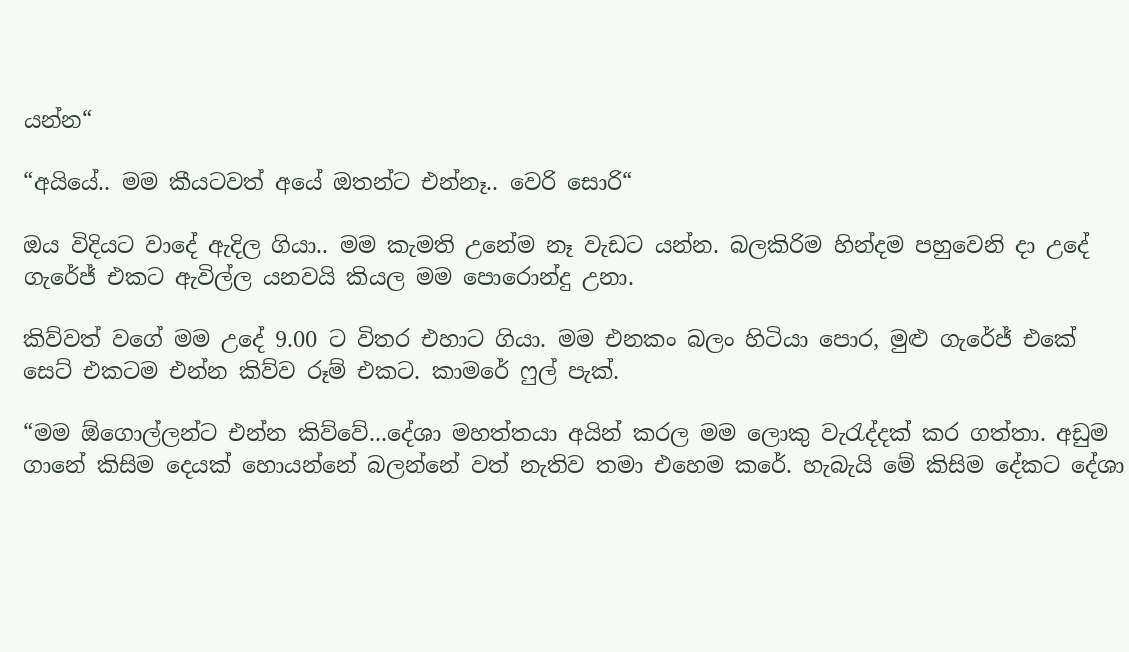යන්න“

“අයියේ.. මම කීයටවත් අයේ ඔතන්ට එන්නෑ.. වෙරි සොරි“

ඔය විදියට වාදේ ඇදිල ගියා.. මම කැමති උනේම නෑ වැඩට යන්න. බලකිරිම හින්දම පහුවෙනි දා උදේ ගැරේජ් එකට ඇවිල්ල යනවයි කියල මම පොරොන්දු උනා.

කිව්වත් වගේ මම උදේ 9.00 ට විතර එහාට ගියා. මම එනකං බලං හිටියා පොර, මුළු ගැරේජ් එකේ සෙට් එකටම එන්න කිව්ව රූම් එකට. කාමරේ ෆුල් පැක්.

“මම ඕගොල්ලන්ට එන්න කිව්වේ...දේශා මහත්තයා අයින් කරල මම ලොකු වැරැද්දක් කර ගත්තා. අඩුම ගානේ කිසිම දෙයක් හොයන්නේ බලන්නේ වත් නැතිව තමා එහෙම කරේ. හැබැයි මේ කිසිම දේකට දේශා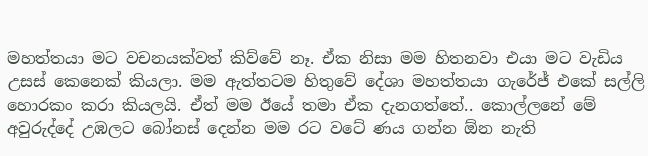මහත්තයා මට වචනයක්වත් කිව්වේ නෑ. ඒක නිසා මම හිතනවා එයා මට වැඩිය උසස් කෙනෙක් කියලා. මම ඇත්තටම හිතුවේ දේශා මහත්තයා ගැරේජ් එකේ සල්ලි හොරකං කරා කියලයි. ඒත් මම ඊයේ තමා ඒක දැනගත්තේ.. කොල්ලනේ මේ අවුරුද්දේ උඹලට බෝනස් දෙන්න මම රට වටේ ණය ගන්න ඕන නැති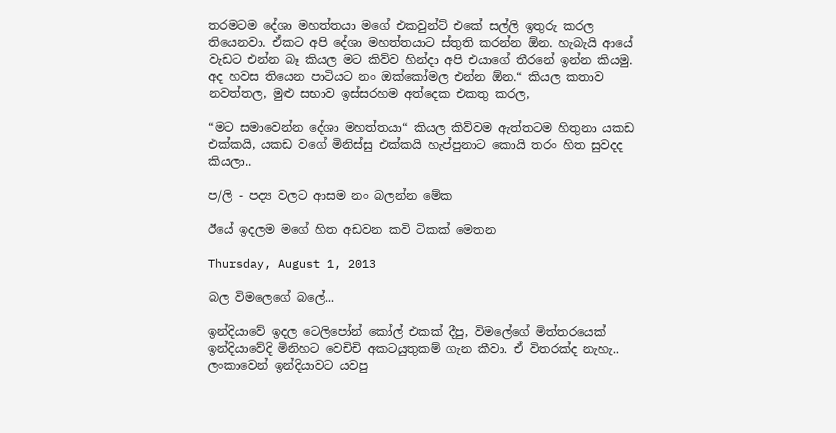තරමටම දේශා මහත්තයා මගේ එකවුන්ට් එකේ සල්ලි ඉතුරු කරල තියෙනවා. ඒකට අපි දේශා මහත්තයාට ස්තුති කරන්න ඕන. හැබැයි ආයේ වැඩට එන්න බෑ කියල මට කිව්ව හින්දා අපි එයාගේ තීරනේ ඉන්න කියමු. අද හවස තියෙන පාටියට නං ඔක්කෝමල එන්න ඕන.“ කියල කතාව නවත්තල, මුළු සභාව ඉස්සරහම අත්දෙක එකතු කරල,

“මට සමාවෙන්න දේශා මහත්තයා“ කියල කිව්වම ඇත්තටම හිතුනා යකඩ එක්කයි, යකඩ වගේ මිනිස්සු එක්කයි හැප්පුනාට කොයි තරං හිත සුවදද කියලා..

ප/ලි - පද්‍ය වලට ආසම නං බලන්න මේක

ඊයේ ඉදලම මගේ හිත අඩවන කවි ටිකක් මෙතන

Thursday, August 1, 2013

බල විමලෙගේ බලේ...

ඉන්දියාවේ ඉදල ටෙලිපෝන් කෝල් එකක් දීපු, විමලේගේ මිත්තරයෙක් ඉන්දියාවේදි මිනිහට වෙචිචි අකටයුතුකම් ගැන කීවා. ඒ විතරක්ද නැහැ.. ලංකාවෙන් ඉන්දියාවට යවපු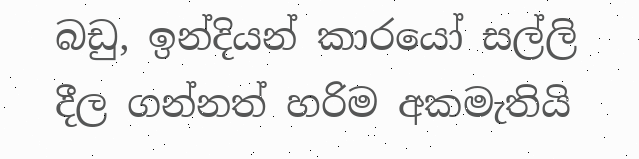බඩු, ඉන්දියන් කාරයෝ සල්ලි දීල ගන්නත් හරිම අකමැතියි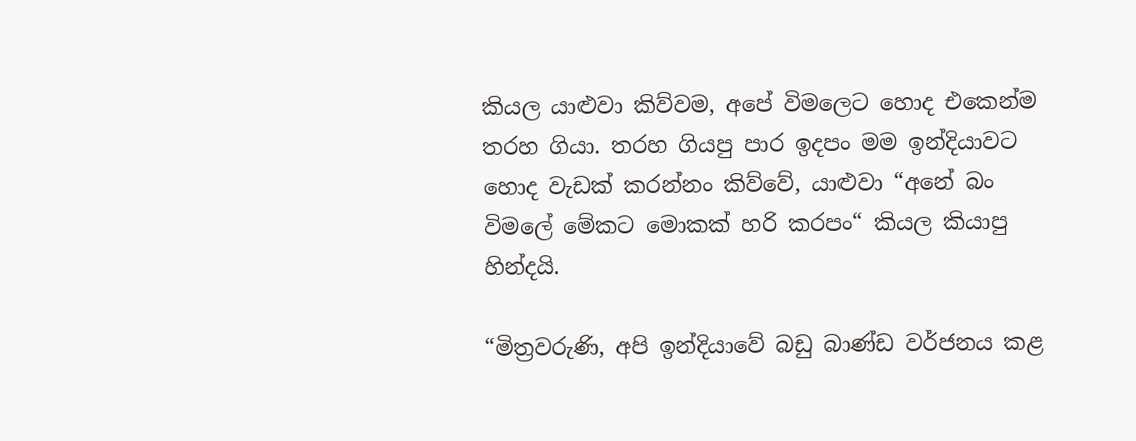කියල යාළුවා කිව්වම, අපේ වි‍මලෙට හොද එකෙන්ම තරහ ගියා. තරහ ගියපු පාර ඉදපං මම ඉන්දියාවට හොද වැඩක් කරන්නං කිව්වේ, යාළුවා “අනේ බං විමලේ මේකට මොකක් හරි කරපං“ කියල කියාපු හින්දයි.

“මිත්‍රවරුණි, අපි ඉන්දියාවේ බඩු බාණ්ඩ වර්ජනය කළ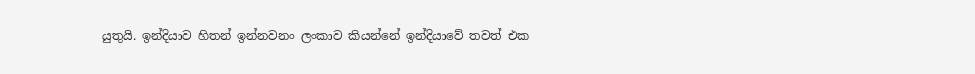යුතුයි. ඉන්දියාව හිතන් ඉන්නවනං ලංකාව කියන්නේ ඉන්දියාවේ තවත් එක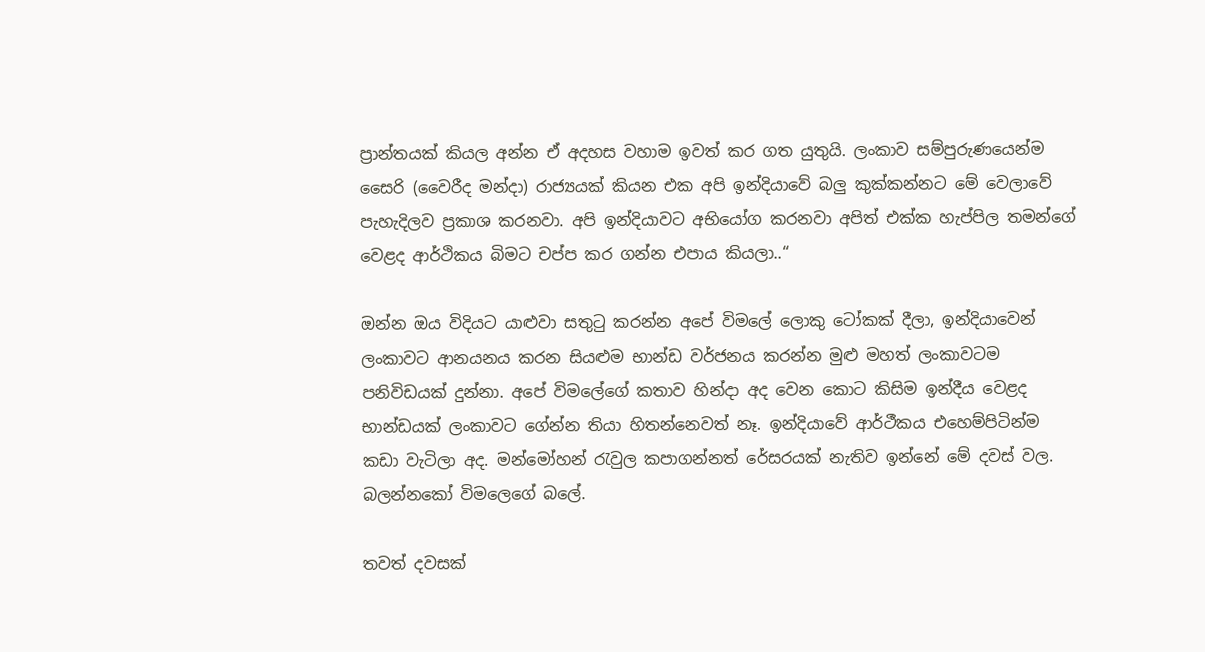ප්‍රාන්තයක් කියල අන්න ඒ අදහස වහාම ඉවත් කර ගත යුතුයි. ලංකාව සම්පුරුණයෙන්ම සෛරි (වෛරීද මන්දා) රාජ්‍යයක් කියන එක අපි ඉන්දියාවේ බලු කුක්කන්නට මේ වෙලාවේ පැහැදිලව ප්‍රකාශ කරනවා. අපි ඉන්දියාවට අභියෝග කරනවා අපිත් එක්ක හැප්පිල තමන්ගේ වෙළද ආර්ථිකය බිමට චප්ප කර ගන්න එපාය කියලා..“

ඔන්න ඔය විදියට යාළුවා සතුටු කරන්න අපේ විමලේ ලොකු ටෝකක් දීලා, ඉන්දියාවෙන් ලංකාවට ආනයනය කරන සියළුම භාන්ඩ වර්ජනය කරන්න මුළු මහත් ලංකාවටම පනිවිඩයක් දුන්නා. අපේ විමලේගේ කතාව හින්දා අද වෙන කොට කිසිම ඉන්දීය වෙළද භාන්ඩයක් ලංකාවට ගේන්න තියා හිතන්නෙවත් නෑ. ඉන්දියාවේ ආර්ථීකය එහෙම්පිටින්ම කඩා වැටිලා අද. මන්මෝහන් රැවුල කපාගන්නත් රේසරයක් නැතිව ඉන්නේ මේ දවස් වල. බලන්නකෝ විමලෙගේ බලේ.

තවත් දවසක්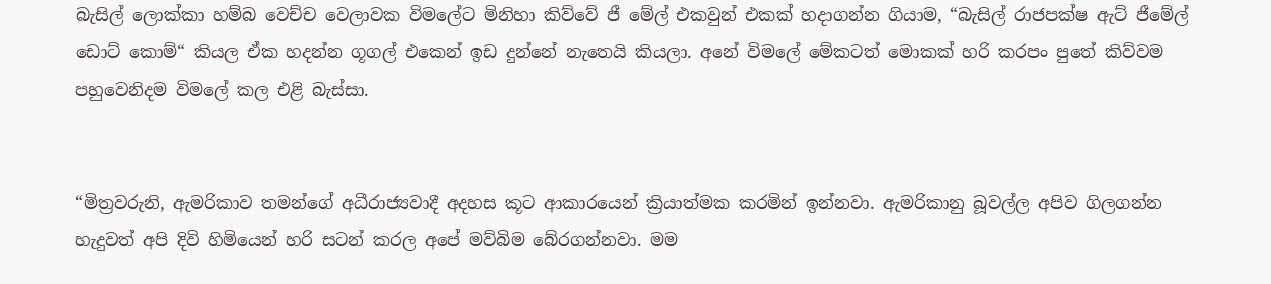බැසිල් ලොක්කා හම්බ වෙච්ච වෙලාවක විමලේට මිනිහා කිව්වේ ජී මේල් එකවුන් එකක් හදාගන්න ගියාම, “බැසිල් රාජපක්ෂ ඇට් ජීමේල් ඩොට් කොම්“ කියල ඒක හදන්න ගූගල් එකෙන් ඉඩ දුන්නේ නැතෙයි කියලා. අනේ විමලේ මේකටත් මොකක් හරි කරපං පුතේ කිව්වම පහුවෙනිදම විමලේ කල එළි බැස්සා.


“මිත්‍රවරුනි, ඇමරිකාව තමන්ගේ අධීරාජ්‍යවාදී අදහස කූට ආකාරයෙන් ක්‍රියාත්මක කරමින් ඉන්නවා. ඇමරිකානු බූවල්ල අපිව ගිලගන්න හැදුවත් අපි දිවි හිමියෙන් හරි සටන් කරල අපේ මව්බිම බේරගන්නවා. මම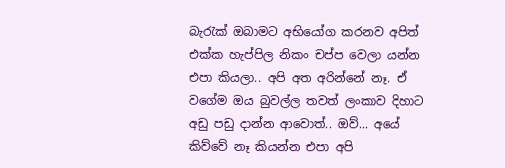බැරැක් ඔබාමට අභියෝග කරනව අපිත් එක්ක හැප්පිල නිකං චප්ප වෙලා යන්න එපා කියලා.. අපි අත අරින්නේ නෑ. ඒ වගේම ඔය බුවල්ල තවත් ලංකාව දිහාට අඩු පඩු දාන්න ආවොත්.. ඔව්... අයේ කිව්වේ නෑ කියන්න එපා අපි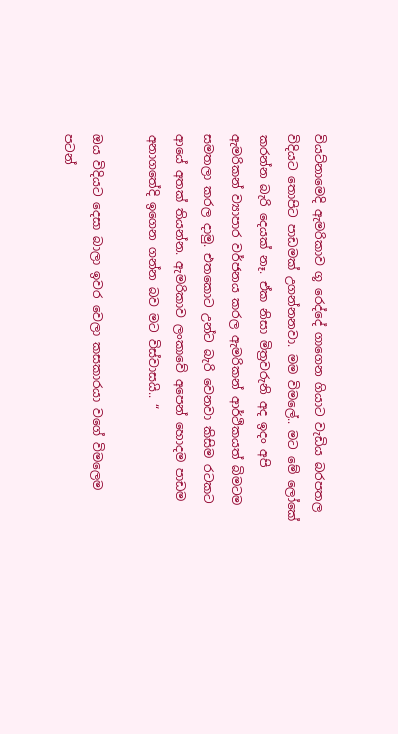වියට්නාමෙදි ඇමරිකාව ගූ රෙද්දේ ගාගෙන ගියාට වැඩිය බරපතල විදියට තොපිට පාඩමක් උගන්නනවා. මම විමලේ.. මට මේ ලෝකේ කරන්න බැරි දෙයක් නෑ. ඒක නිසා මිත්‍රවරුනි අද ඉදං අපි ඇමරිකන් ව්‍යාපාර වර්ජනය කරල ඇමරිකන් ආර්ථිකයත් බිමටම සමතලා කරල දාමු. එතකොට උන්ට බැරි වෙනවා කිසිම රටකට ආයේ අතක් තියන්න. ඇමරිකාව ලංකාවේ අපෙන් හොදම පාඩම අනාගතේදි ඉගෙන ගන්න බව මට විස්වාසයි.. “

ඔය විදියට දෙසා බාලා ඉවර වෙලා කසකාරයා වගේ විමලෙම පටන්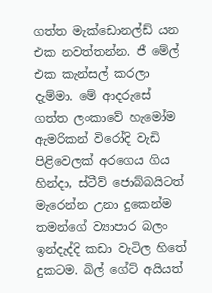ගත්ත මැක්ඩොනල්ඩ් යන එක නවත්තන්න. ජී මේල් එක කැන්සල් කරලා දැම්මා. මේ ආදරුසේ ගත්ත ලංකාවේ හැමෝම ඇමරිකන් විරෝදි වැඩි පිළිවෙලක් අරගෙය ගිය හින්දා, ස්ටීව් ජොබ්බයිටත් මැරෙන්න උනා දුකෙන්ම තමන්ගේ ව්‍යාපාර බලං ඉන්දැද්දි කඩා වැටිල හිතේ දුකටම. බිල් ගේට් අයියත්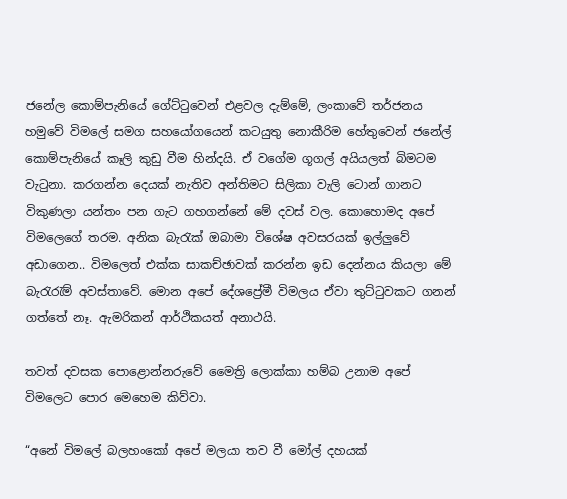ජනේල කොම්පැනියේ ගේට්ටුවෙන් එළවල දැම්මේ, ලංකාවේ තර්ජනය හමුවේ විමලේ සමග සහයෝගයෙන් කටයුතු නොකීරිම හේතුවෙන් ජනේල් කොම්පැනියේ කෑලි කුඩු වීම හින්දයි. ඒ වගේම ගූගල් අයියලත් බිමටම වැටුනා. කරගන්න දෙයක් නැතිව අන්තිමට සිලිකා වැලි ටොන් ගානට විකුණලා යන්තං පන ගැට ගහගන්නේ මේ දවස් වල. කොහොමද අපේ විමලෙගේ තරම. අනික බැරැක් ඔබාමා විශේෂ අවසරයක් ඉල්ලුවේ අඩාගෙන.. විමලෙත් එක්ක සාකච්ඡාවක් කරන්න ඉඩ දෙන්නය කියලා මේ බැරැරැම් අවස්තාවේ. මොන අපේ දේශප්‍රේමී විමලය ඒවා තුට්ටුවකට ගනන් ගත්තේ නෑ. ඇමරිකන් ආර්ථිකයත් අනාථයි.

තවත් දවසක පොළොන්නරුවේ මෛත්‍රි ලොක්කා හම්බ උනාම අපේ විමලෙට පොර මෙහෙම කිව්වා.

“අනේ විමලේ බලහංකෝ අපේ මලයා තව වී මෝල් දහයක්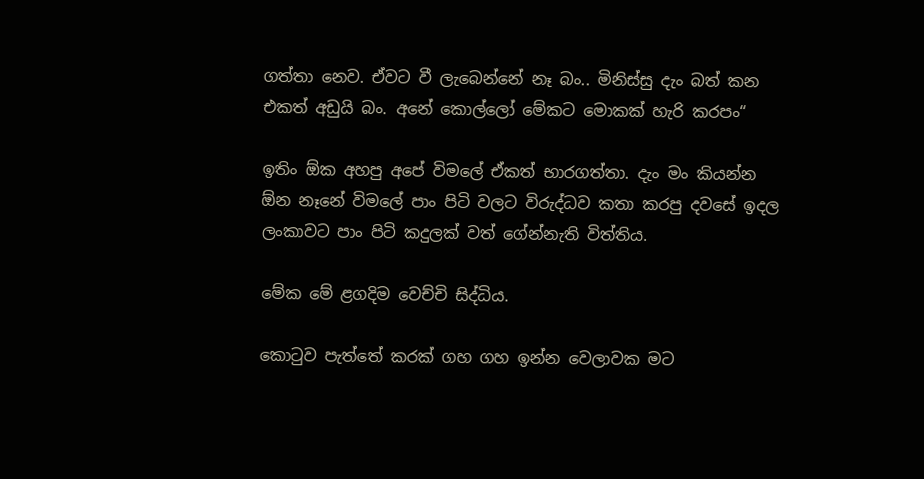ගත්තා නෙව. ඒවට වී ලැබෙන්නේ නෑ බං.. මිනිස්සු දැං බත් කන එකත් අඩුයි බං. අනේ කොල්ලෝ මේකට මොකක් හැරි කරපං“

ඉතිං ඕක අහපු අපේ විමලේ ඒකත් භාරගත්තා. දැං මං කියන්න ඕන නෑනේ විමලේ පාං පිටි වලට විරුද්ධව කතා කරපු දවසේ ඉදල ලංකාවට පාං පිටි කදුලක් වත් ගේන්නැති විත්තිය.

මේක මේ ළගදිම වෙච්චි සිද්ධිය.

කොටුව පැත්තේ කරක් ගහ ගහ ඉන්න වෙලාවක මට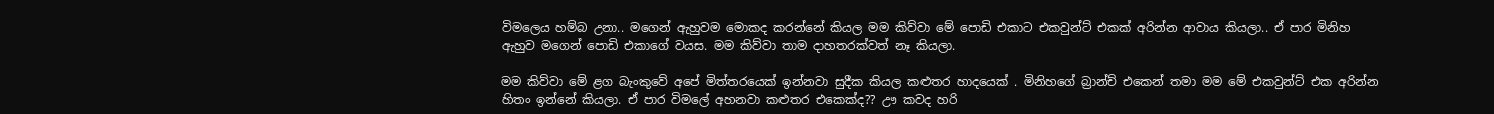විමලෙය හම්බ උනා.. මගෙන් ඇහුවම මොකද කරන්නේ කියල මම කිව්වා මේ පොඩි එකාට එකවුන්ට් එකක් අරින්න ආවාය කියලා.. ඒ පාර මිනිහ ඇහුව මගෙන් පොඩි එකාගේ වයස. මම කිව්වා තාම දාහතරක්වත් නෑ කියලා.

මම කිව්වා මේ ළග බැංකුවේ අපේ මිත්තරයෙක් ඉන්නවා සුදීක කියල කළුතර හාදයෙක් . මිනිහගේ බ්‍රාන්ච් එකෙන් තමා මම මේ එකවුන්ට් එක අරින්න හිතං ඉන්නේ කියලා. ඒ පාර විමලේ අහනවා කළුතර එකෙක්ද?? ඌ කවද හරි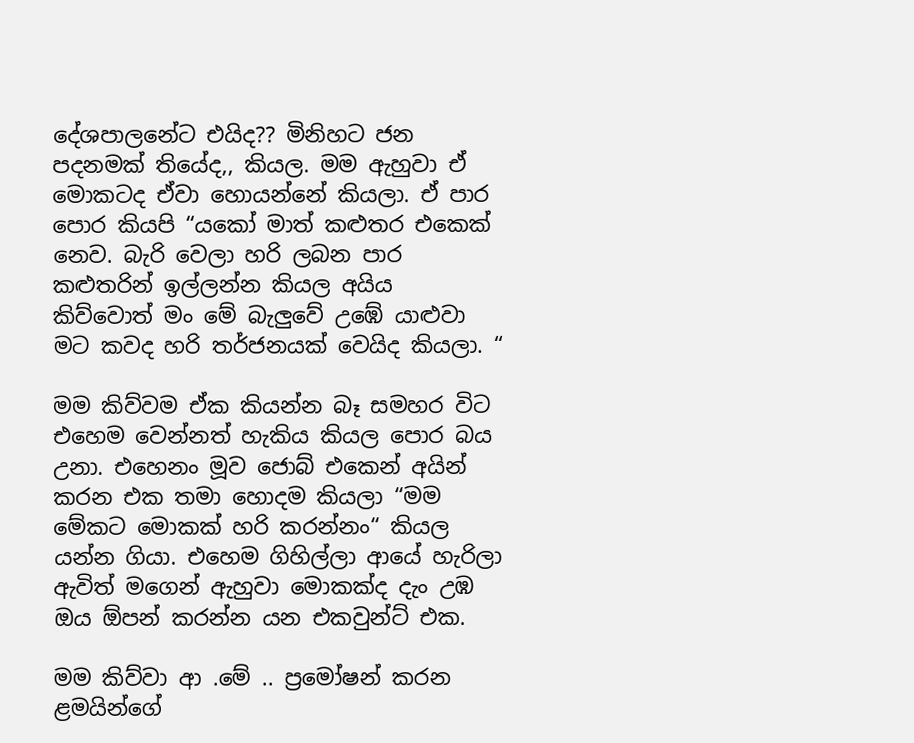දේශපාලනේට එයිද?? මිනිහට ජන පදනමක් තියේද,, කියල. මම ඇහුවා ඒ මොකටද ඒවා හොයන්නේ කියලා. ඒ පාර පොර කියපි “යකෝ මාත් කළුතර එකෙක් නෙව. බැරි වෙලා හරි ලබන පාර කළුතරින් ඉල්ලන්න කියල අයිය කිව්වොත් මං මේ බැලුවේ උඹේ යාළුවා මට කවද හරි තර්ජනයක් වෙයිද කියලා. “

මම කිව්වම ඒක කියන්න බෑ සමහර විට එහෙම වෙන්නත් හැකිය කියල පොර බය උනා. එහෙනං මූව ජොබ් එකෙන් අයින් කරන එක තමා හොදම කියලා “මම මේකට මොකක් හරි කරන්නං“ කියල යන්න ගියා. එහෙම ගිහිල්ලා ආයේ හැරිලා ඇවිත් මගෙන් ඇහුවා මොකක්ද දැං උඹ ඔය ඕපන් කරන්න යන එකවුන්ට් එක.

මම කිව්වා ආ .මේ .. ප්‍රමෝෂන් කරන ළමයින්ගේ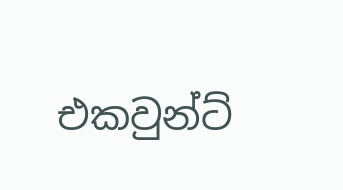එකවුන්ට්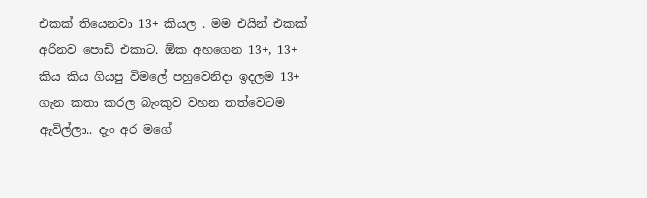එකක් තියෙනවා 13+ කියල . මම එයින් එකක් අරිනව පොඩි එකාට. ඕක අහගෙන 13+, 13+ කිය කිය ගියපු විමලේ පහුවෙනිදා ඉදලම 13+ ගැන කතා කරල බැංකුව වහන තත්වෙටම ඇවිල්ලා.. දැං අර මගේ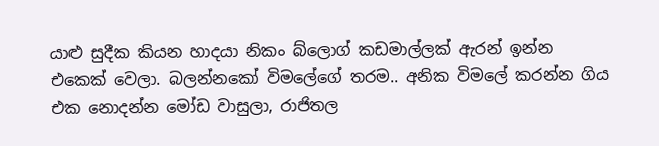යාළු සුදීක කියන හාදයා නිකං බ්ලොග් කඩමාල්ලක් ඇරන් ඉන්න එකෙක් වෙලා. බලන්නකෝ විමලේගේ තරම.. අනික විමලේ කරන්න ගිය එක නොදන්න මෝඩ වාසුලා, රාජිතල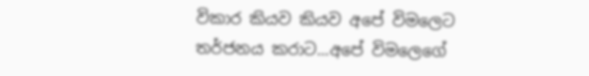විකාර කියව කියව අපේ විමලෙට තර්ජනය කරාට...අපේ විමලෙගේ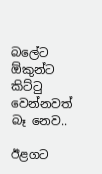බලේට ඕකුන්ට කිට්ටු වෙන්නවත් බෑ නෙව..

ඊළගට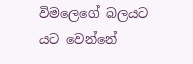විමලෙගේ බලයට යට වෙන්නේ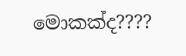මොකක්ද????